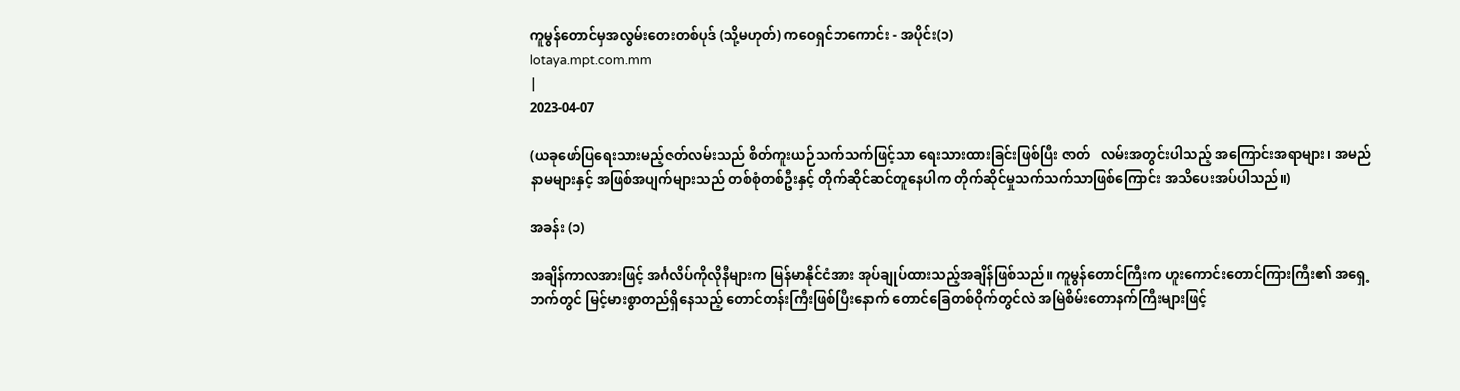ကူမွန်တောင်မှအလွမ်းတေးတစ်ပုဒ် (သို့မဟုတ်) ကဝေရှင်ဘကောင်း - အပိုင်း(၁)
lotaya.mpt.com.mm
|
2023-04-07

(ယခုဖော်ပြရေးသားမည့်ဇတ်လမ်းသည် စိတ်ကူးယဉ်သက်သက်ဖြင့်သာ ရေးသားထားခြင်းဖြစ်ပြီး ဇာတ်   လမ်းအတွင်းပါသည့် အကြောင်းအရာများ၊ အမည်နာမများနှင့် အဖြစ်အပျက်များသည် တစ်စုံတစ်ဦးနှင့် တိုက်ဆိုင်ဆင်တူနေပါက တိုက်ဆိုင်မှုသက်သက်သာဖြစ်ကြောင်း အသိပေးအပ်ပါသည်။)

အခန်း (၁)

အချိန်ကာလအားဖြင့် အင်္ဂလိပ်ကိုလိုနီများက မြန်မာနိုင်ငံအား အုပ်ချုပ်ထားသည့်အချိန်ဖြစ်သည်။ ကူမွန်တောင်ကြီးက ဟူးကောင်းတောင်ကြားကြီး၏ အရှေ့ဘက်တွင် မြင့်မားစွာတည်ရှိနေသည့် တောင်တန်းကြီးဖြစ်ပြီးနောက် တောင်ခြေတစ်ဝိုက်တွင်လဲ အမြဲစိမ်းတောနက်ကြီးများဖြင့်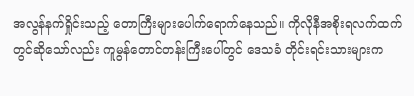အလွန်နက်ရှိုင်းသည့် တောကြီးများပေါက်ရောက်နေသည်။ ကိုလိုနီအစိုးရလက်ထက်တွင်ဆိုသော်လည်း ကူမွန်တောင်တန်းကြီးပေါ်တွင် ဒေသခံ တိုင်းရင်းသားများက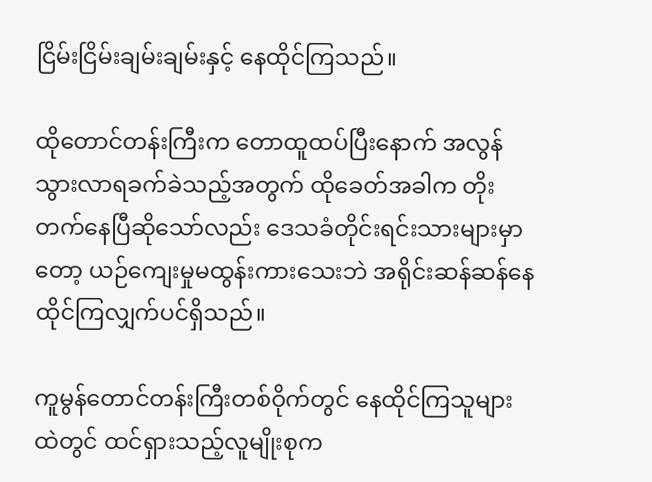ငြိမ်းငြိမ်းချမ်းချမ်းနှင့် နေထိုင်ကြသည်။

ထိုတောင်တန်းကြီးက တောထူထပ်ပြီးနောက် အလွန်သွားလာရခက်ခဲသည့်အတွက် ထိုခေတ်အခါက တိုးတက်နေပြီဆိုသော်လည်း ဒေသခံတိုင်းရင်းသားများမှာတော့ ယဉ်ကျေးမှုမထွန်းကားသေးဘဲ အရိုင်းဆန်ဆန်နေထိုင်ကြလျှက်ပင်ရှိသည်။

ကူမွန်တောင်တန်းကြီးတစ်ဝိုက်တွင် နေထိုင်ကြသူများထဲတွင် ထင်ရှားသည့်လူမျိုးစုက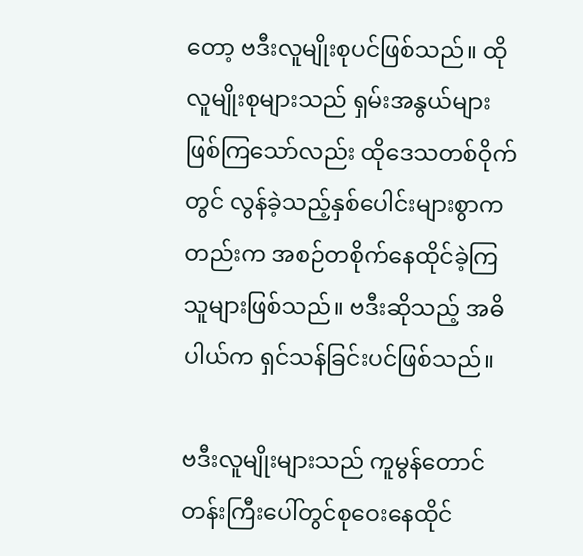တော့ ဗဒီးလူမျိုးစုပင်ဖြစ်သည်။ ထိုလူမျိုးစုများသည် ရှမ်းအနွယ်များဖြစ်ကြသော်လည်း ထိုဒေသတစ်ဝိုက်တွင် လွန်ခဲ့သည့်နှစ်ပေါင်းများစွာကတည်းက အစဉ်တစိုက်နေထိုင်ခဲ့ကြသူများဖြစ်သည်။ ဗဒီးဆိုသည့် အဓိပါယ်က ရှင်သန်ခြင်းပင်ဖြစ်သည်။

ဗဒီးလူမျိုးများသည် ကူမွန်တောင်တန်းကြီးပေါ်တွင်စုဝေးနေထိုင်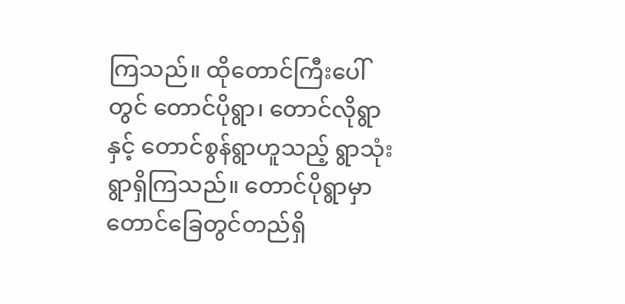ကြသည်။ ထိုတောင်ကြီးပေါ်တွင် တောင်ပိုရွာ၊ တောင်လိုရွာနှင့် တောင်စွန်ရွာဟူသည့် ရွာသုံးရွာရှိကြသည်။ တောင်ပိုရွာမှာ တောင်ခြေတွင်တည်ရှိ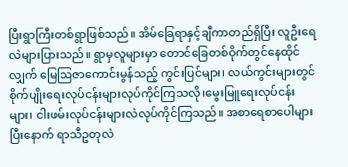ပြီးရွာကြီးတစ်ရွာဖြစ်သည်။ အိမ်ခြေရာနှင့်ချီကာတည်ရှိပြီး လူဦးရေလဲများပြားသည်။ ရွာမှလူများမှာ တောင်ခြေတစ်ဝိုက်တွင်နေထိုင်လျှက် မြေဩဇာကောင်းမွန်သည့် ကွင်းပြင်များ၊ လယ်ကွင်းများတွင် စိုက်ပျိုးရေးလုပ်ငန်းများလုပ်ကိုင်ကြသလို၊မွေးမြူရေးလုပ်ငန်းများ၊ ငါးဖမ်းလုပ်ငန်းများလဲလုပ်ကိုင်ကြသည်။ အစာရေစာပေါများပြီးနောက် ရာသီဥတုလဲ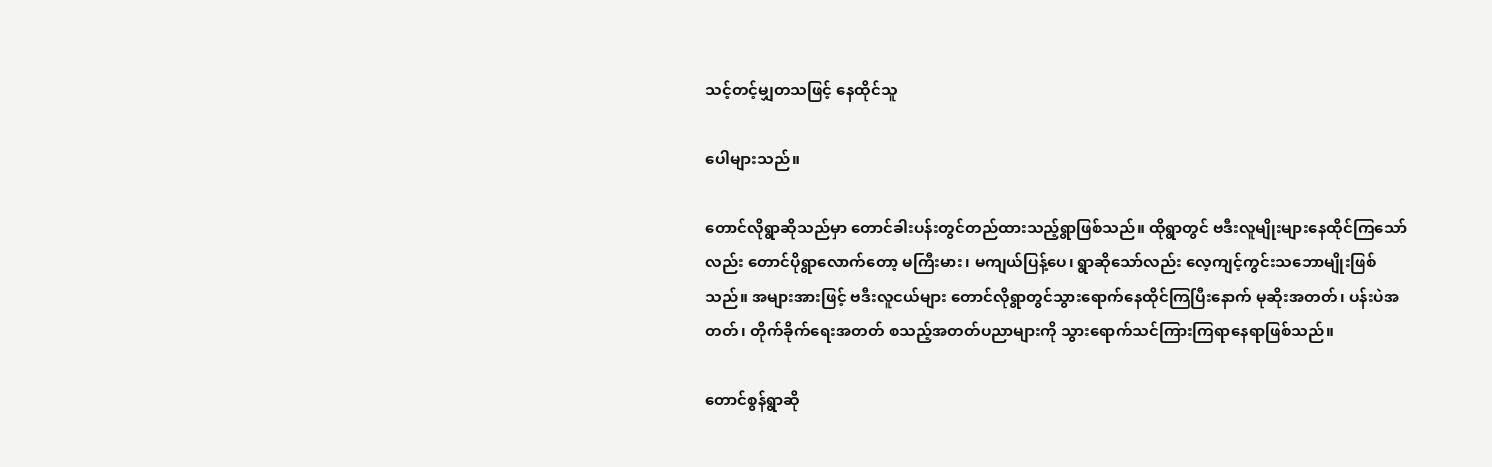သင့်တင့်မျှတသဖြင့် နေထိုင်သူ

ပေါများသည်။

တောင်လိုရွာဆိုသည်မှာ တောင်ခါးပန်းတွင်တည်ထားသည့်ရွာဖြစ်သည်။ ထိုရွာတွင် ဗဒီးလူမျိုးများနေထိုင်ကြသော်လည်း တောင်ပိုရွာလောက်တော့ မကြီးမား၊ မကျယ်ပြန့်ပေ၊ ရွာဆိုသော်လည်း လေ့ကျင့်ကွင်းသဘောမျိုးဖြစ်သည်။ အများအားဖြင့် ဗဒီးလူငယ်များ တောင်လိုရွာတွင်သွားရောက်နေထိုင်ကြပြီးနောက် မုဆိုးအတတ်၊ ပန်းပဲအတတ်၊ တိုက်ခိုက်ရေးအတတ် စသည့်အတတ်ပညာများကို သွားရောက်သင်ကြားကြရာနေရာဖြစ်သည်။

တောင်စွန်ရွာဆို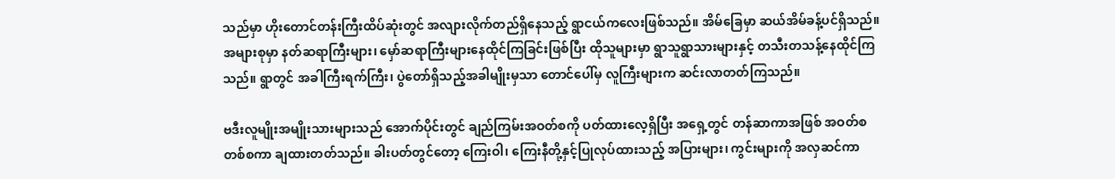သည်မှာ ဟိုးတောင်တန်းကြီးထိပ်ဆုံးတွင် အလျားလိုက်တည်ရှိနေသည့် ရွာငယ်ကလေးဖြစ်သည်။ အိမ်ခြေမှာ ဆယ်အိမ်ခန့်ပင်ရှိသည်။ အများစုမှာ နတ်ဆရာကြီးများ၊ မှော်ဆရာကြီးများနေထိုင်ကြခြင်းဖြစ်ပြီး ထိုသူများမှာ ရွာသူရွာသားများနှင့် တသီးတသန့်နေထိုင်ကြသည်။ ရွာတွင် အခါကြီးရက်ကြီး၊ ပွဲတော်ရှိသည့်အခါမျိုးမှသာ တောင်ပေါ်မှ လူကြီးများက ဆင်းလာတတ်ကြသည်။

ဗဒီးလူမျိုးအမျိုးသားများသည် အောက်ပိုင်းတွင် ချည်ကြမ်းအဝတ်စကို ပတ်ထားလေ့ရှိပြီး အရှေ့တွင် တန်ဆာကာအဖြစ် အဝတ်စတစ်စကာ ချထားတတ်သည်။ ခါးပတ်တွင်တော့ ကြေးဝါ၊ ကြေးနီတို့နှင့်ပြုလုပ်ထားသည့် အပြားများ၊ ကွင်းများကို အလှဆင်ကာ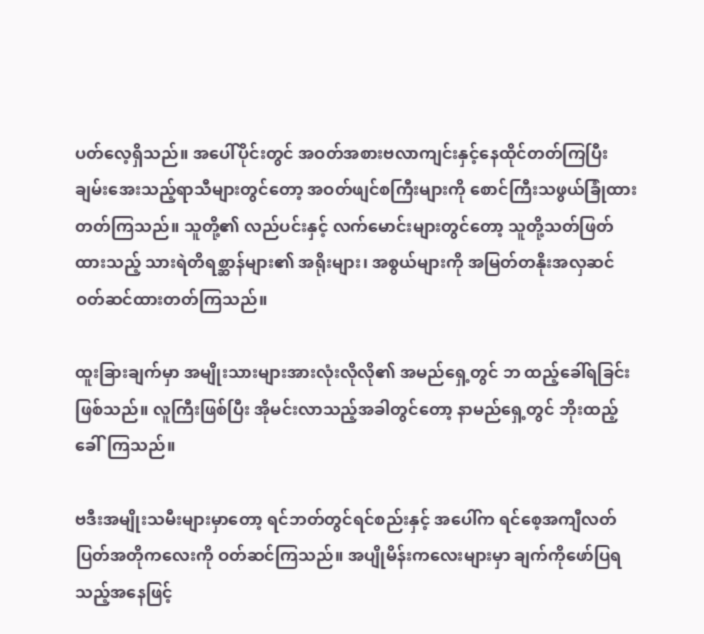ပတ်လေ့ရှိသည်။ အပေါ်ပိုင်းတွင် အဝတ်အစားဗလာကျင်းနှင့်နေထိုင်တတ်ကြပြီး ချမ်းအေးသည့်ရာသီများတွင်တော့ အဝတ်ဖျင်စကြီးများကို စောင်ကြီးသဖွယ်ခြုံထားတတ်ကြသည်။ သူတို့၏ လည်ပင်းနှင့် လက်မောင်းများတွင်တော့ သူတို့သတ်ဖြတ်ထားသည့် သားရဲတိရစ္ဆာန်များ၏ အရိုးများ၊ အစွယ်များကို အမြတ်တနိုးအလှဆင်ဝတ်ဆင်ထားတတ်ကြသည်။

ထူးခြားချက်မှာ အမျိုးသားများအားလုံးလိုလို၏ အမည်ရှေ့တွင် ဘ ထည့်ခေါ်ရခြင်းဖြစ်သည်။ လူကြီးဖြစ်ပြီး အိုမင်းလာသည့်အခါတွင်တော့ နာမည်ရှေ့တွင် ဘိုးထည့်ခေါ်ကြသည်။

ဗဒီးအမျိုးသမီးများမှာတော့ ရင်ဘတ်တွင်ရင်စည်းနှင့် အပေါ်က ရင်စေ့အကျီလတ်ပြတ်အတိုကလေးကို ဝတ်ဆင်ကြသည်။ အပျိုမိန်းကလေးများမှာ ချက်ကိုဖော်ပြရသည့်အနေဖြင့်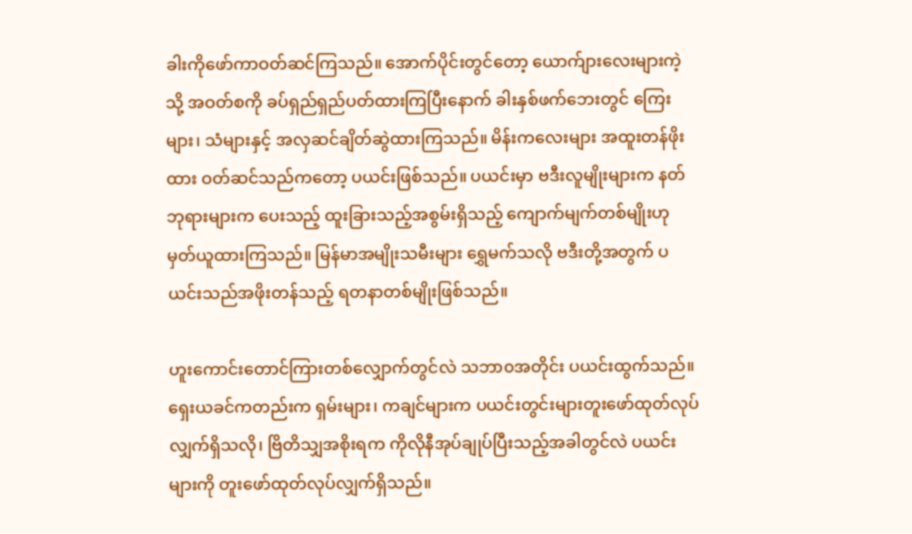ခါးကိုဖော်ကာဝတ်ဆင်ကြသည်။ အောက်ပိုင်းတွင်တော့ ယောက်ျားလေးများကဲ့သို့ အဝတ်စကို ခပ်ရှည်ရှည်ပတ်ထားကြပြီးနောက် ခါးနှစ်ဖက်ဘေးတွင် ကြေးများ၊ သံများနှင့် အလှဆင်ချိတ်ဆွဲထားကြသည်။ မိန်းကလေးများ အထူးတန်ဖိုးထား ဝတ်ဆင်သည်ကတော့ ပယင်းဖြစ်သည်။ ပယင်းမှာ ဗဒီးလူမျိုးများက နတ်ဘုရားများက ပေးသည့် ထူးခြားသည့်အစွမ်းရှိသည့် ကျောက်မျက်တစ်မျိုးဟု မှတ်ယူထားကြသည်။ မြန်မာအမျိုးသမီးများ ရွှေမက်သလို ဗဒီးတို့အတွက် ပယင်းသည်အဖိုးတန်သည့် ရတနာတစ်မျိုးဖြစ်သည်။

ဟူးကောင်းတောင်ကြားတစ်လျှောက်တွင်လဲ သဘာ၀အတိုင်း ပယင်းထွက်သည်။ ရှေးယခင်ကတည်းက ရှမ်းများ၊ ကချင်များက ပယင်းတွင်းများတူးဖော်ထုတ်လုပ်လျှက်ရှိသလို၊ ဗြိတိသျှအစိုးရက ကိုလိုနီအုပ်ချုပ်ပြီးသည့်အခါတွင်လဲ ပယင်းများကို တူးဖော်ထုတ်လုပ်လျှက်ရှိသည်။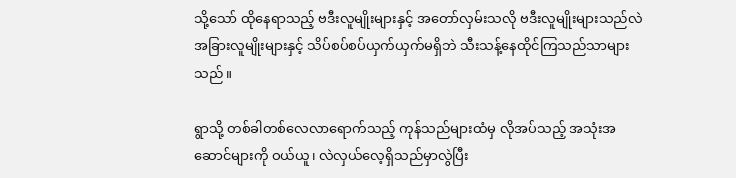သို့သော် ထိုနေရာသည့် ဗဒီးလူမျိုးများနှင့် အတော်လှမ်းသလို ဗဒီးလူမျိုးများသည်လဲ အခြားလူမျိုးများနှင့် သိပ်စပ်စပ်ယှက်ယှက်မရှိဘဲ သီးသန့်နေထိုင်ကြသည်သာများသည်။

ရွာသို့ တစ်ခါတစ်လေလာရောက်သည့် ကုန်သည်များထံမှ လိုအပ်သည့် အသုံးအဆောင်များကို ဝယ်ယူ၊ လဲလှယ်လေ့ရှိသည်မှာလွဲပြီး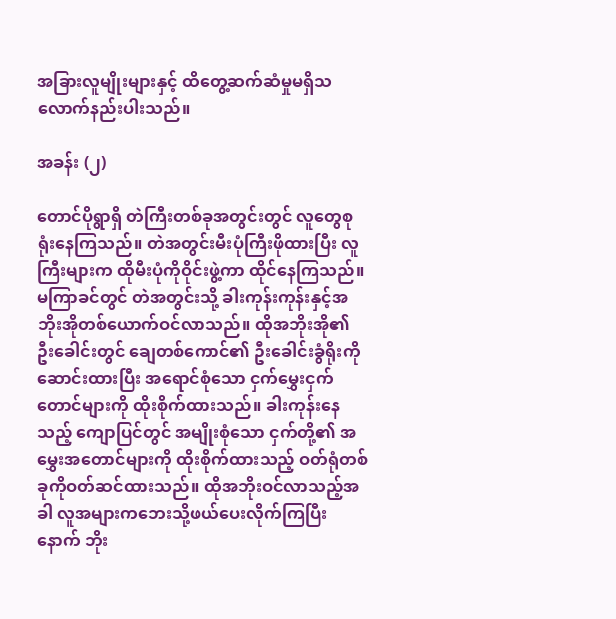အခြားလူမျိုးများနှင့် ထိတွေ့ဆက်ဆံမှုမရှိသလောက်နည်းပါးသည်။

အခန်း (၂)

တောင်ပိုရွာရှိ တဲကြီးတစ်ခုအတွင်းတွင် လူတွေစုရုံးနေကြသည်။ တဲအတွင်းမီးပုံကြီးဖိုထားပြီး လူကြီးများက ထိုမီးပုံကိုဝိုင်းဖွဲ့ကာ ထိုင်နေကြသည်။ မကြာခင်တွင် တဲအတွင်းသို့ ခါးကုန်းကုန်းနှင့်အဘိုးအိုတစ်ယောက်ဝင်လာသည်။ ထိုအဘိုးအို၏ ဦးခေါင်းတွင် ချေတစ်ကောင်၏ ဦးခေါင်းခွံရိုးကိုဆောင်းထားပြီး အရောင်စုံသော ငှက်မွှေးငှက်တောင်များကို ထိုးစိုက်ထားသည်။ ခါးကုန်းနေသည့် ကျောပြင်တွင် အမျိုးစုံသော ငှက်တို့၏ အမွှေးအတောင်များကို ထိုးစိုက်ထားသည့် ဝတ်ရုံတစ်ခုကိုဝတ်ဆင်ထားသည်။ ထိုအဘိုးဝင်လာသည့်အခါ လူအများကဘေးသို့ဖယ်ပေးလိုက်ကြပြီးနောက် ဘိုး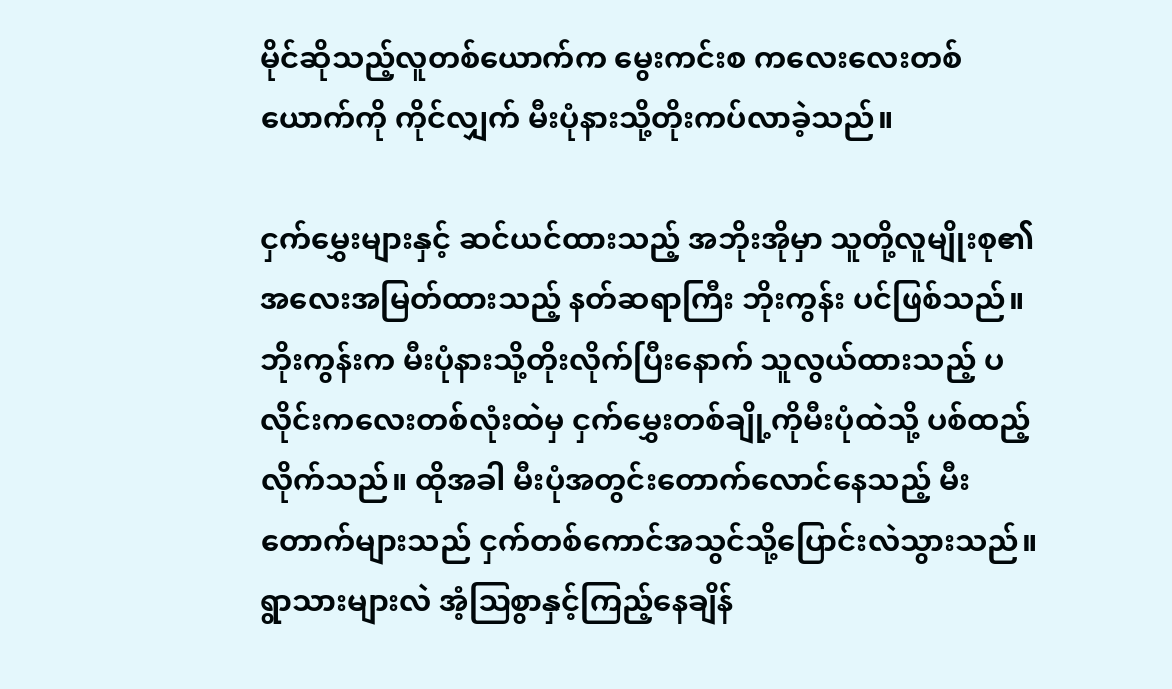မိုင်ဆိုသည့်လူတစ်ယောက်က မွေးကင်းစ ကလေးလေးတစ်ယောက်ကို ကိုင်လျှက် မီးပုံနားသို့တိုးကပ်လာခဲ့သည်။

ငှက်မွှေးများနှင့် ဆင်ယင်ထားသည့် အဘိုးအိုမှာ သူတို့လူမျိုးစု၏ အလေးအမြတ်ထားသည့် နတ်ဆရာကြီး ဘိုးကွန်း ပင်ဖြစ်သည်။ ဘိုးကွန်းက မီးပုံနားသို့တိုးလိုက်ပြီးနောက် သူလွယ်ထားသည့် ပလိုင်းကလေးတစ်လုံးထဲမှ ငှက်မွှေးတစ်ချို့ကိုမီးပုံထဲသို့ ပစ်ထည့်လိုက်သည်။ ထိုအခါ မီးပုံအတွင်းတောက်လောင်နေသည့် မီးတောက်များသည် ငှက်တစ်ကောင်အသွင်သို့ပြောင်းလဲသွားသည်။ ရွာသားများလဲ အံ့ဩစွာနှင့်ကြည့်နေချိန်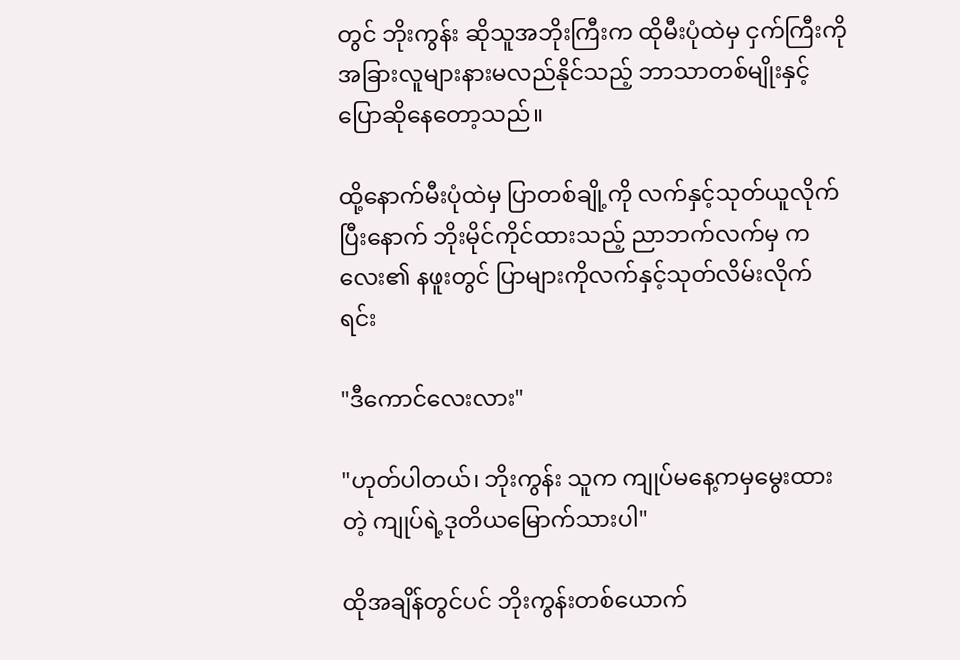တွင် ဘိုးကွန်း ဆိုသူအဘိုးကြီးက ထိုမီးပုံထဲမှ ငှက်ကြီးကို အခြားလူများနားမလည်နိုင်သည့် ဘာသာတစ်မျိုးနှင့်ပြောဆိုနေတော့သည်။

ထို့နောက်မီးပုံထဲမှ ပြာတစ်ချို့ကို လက်နှင့်သုတ်ယူလိုက်ပြီးနောက် ဘိုးမိုင်ကိုင်ထားသည့် ညာဘက်လက်မှ ကလေး၏ နဖူးတွင် ပြာများကိုလက်နှင့်သုတ်လိမ်းလိုက်ရင်း

"ဒီကောင်လေးလား"

"ဟုတ်ပါတယ်၊ ဘိုးကွန်း သူက ကျုပ်မနေ့ကမှမွေးထားတဲ့ ကျုပ်ရဲ့ဒုတိယမြောက်သားပါ"

ထိုအချိန်တွင်ပင် ဘိုးကွန်းတစ်ယောက်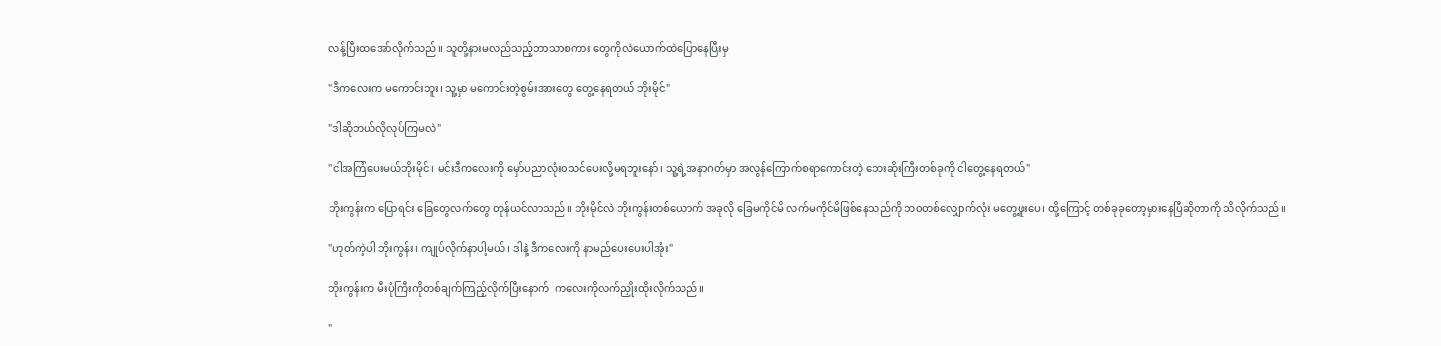လန့်ပြီးထအော်လိုက်သည်။ သူတို့နားမလည်သည့်ဘာသာစကား တွေကိုလဲယောက်ထဲပြောနေပြီးမှ

"ဒီကလေးက မကောင်းဘူး၊ သူ့မှာ မကောင်းတဲ့စွမ်းအားတွေ တွေ့နေရတယ် ဘိုးမိုင်"

"ဒါဆိုဘယ်လိုလုပ်ကြမလဲ"

"ငါအကြံပေးမယ်ဘိုးမိုင်၊ မင်းဒီကလေးကို မှော်ပညာလုံး၀သင်ပေးလို့မရဘူးနော်၊ သူ့ရဲ့အနာဂတ်မှာ အလွန်ကြောက်စရာကောင်းတဲ့ ဘေးဆိုးကြီးတစ်ခုကို ငါတွေ့နေရတယ်"

ဘိုးကွန်းက ပြောရင်း ခြေတွေလက်တွေ တုန်ယင်လာသည်။ ဘိုးမိုင်လဲ ဘိုးကွန်းတစ်ယောက် အခုလို ခြေမကိုင်မိ လက်မကိုင်မိဖြစ်နေသည်ကို ဘ၀တစ်လျှောက်လုံး မတွေ့ဖူးပေ၊ ထို့ကြောင့် တစ်ခုခုတော့မှားနေပြီဆိုတာကို သိလိုက်သည်။

"ဟုတ်ကဲ့ပါ ဘိုးကွန်း၊ ကျုပ်လိုက်နာပါ့မယ်၊ ဒါနဲ့ ဒီကလေးကို နာမည်ပေးပေးပါအုံး"

ဘိုးကွန်းက မီးပုံကြီးကိုတစ်ချက်ကြည့်လိုက်ပြီးနောက်  ကလေးကိုလက်ညှိုးထိုးလိုက်သည်။

"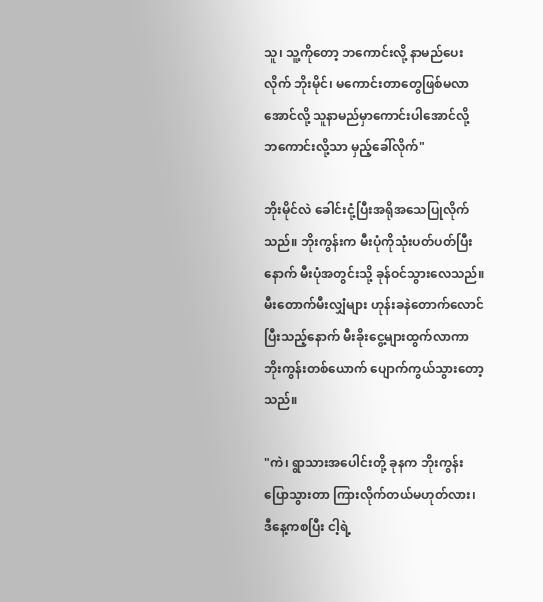သူ၊ သူ့ကိုတော့ ဘကောင်းလို့ နာမည်ပေးလိုက် ဘိုးမိုင်၊ မကောင်းတာတွေဖြစ်မလာအောင်လို့ သူနာမည်မှာကောင်းပါအောင်လို့ ဘကောင်းလို့သာ မှည့်ခေါ်လိုက်"

ဘိုးမိုင်လဲ ခေါင်းငုံ့ပြီးအရိုအသေပြုလိုက်သည်။ ဘိုးကွန်းက မီးပုံကိုသုံးပတ်ပတ်ပြီးနောက် မီးပုံအတွင်းသို့ ခုန်ဝင်သွားလေသည်။ မီးတောက်မီးလျှံများ ဟုန်းခနဲတောက်လောင်ပြီးသည့်နောက် မီးခိုးငွေ့များထွက်လာကာ ဘိုးကွန်းတစ်ယောက် ပျောက်ကွယ်သွားတော့သည်။

"ကဲ၊ ရွာသားအပေါင်းတို့ ခုနက ဘိုးကွန်းပြောသွားတာ ကြားလိုက်တယ်မဟုတ်လား၊ ဒီနေ့ကစပြီး ငါ့ရဲ့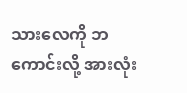သားလေကို ဘကောင်းလို့ အားလုံး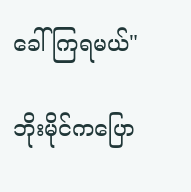ခေါ်ကြရမယ်"

ဘိုးမိုင်ကပြော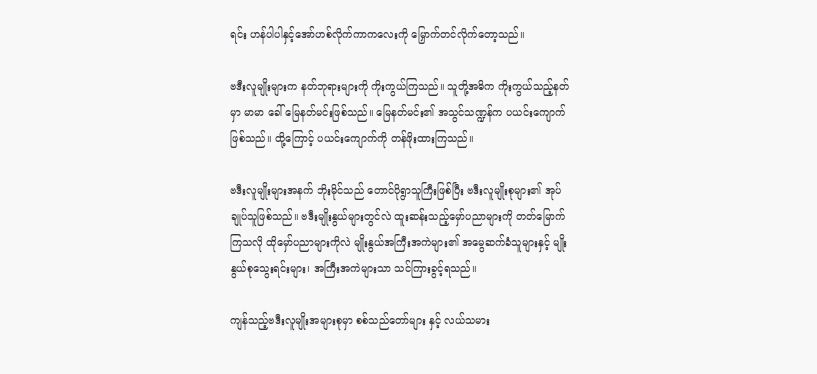ရင်း ဟန်ပါပါနှင့်အော်ဟစ်လိုက်ကာကလေးကို မြှောက်တင်လိုက်တော့သည်။

ဗဒီးလူမျိုးများက နတ်ဘုရားများကို ကိုးကွယ်ကြသည်။ သူတို့အဓိက ကိုးကွယ်သည့်နတ်မှာ မာမာ ခေါ် မြေနတ်မင်းဖြစ်သည်။ မြေနတ်မင်း၏ အသွင်သဏ္ဍန်က ပယင်းကျောက်ဖြစ်သည်။ ထို့ကြောင့် ပယင်းကျောက်ကို တန်ဖိုးထားကြသည်။

ဗဒီးလူမျိုးများအနက် ဘိုးမိုင်သည် တောင်ပိုရွာသူကြီးဖြစ်ပြီး ဗဒီးလူမျိုးစုများ၏ အုပ်ချုပ်သူဖြစ်သည်။ ဗဒီးမျိုးနွယ်များတွင်လဲ ထူးဆန်းသည့်မှော်ပညာများကို တတ်မြောက်ကြသလို ထိုမှော်ပညာများကိုလဲ မျိုးနွယ်အကြီးအကဲများ၏ အမွေဆက်ခံသူများနှင့် မျိုးနွယ်စုသွေးရင်းများ၊ အကြီးအကဲများသာ သင်ကြားခွင့်ရသည်။

ကျန်သည့်ဗဒီးလူမျိုးအများစုမှာ စစ်သည်တော်များ နှင့် လယ်သမား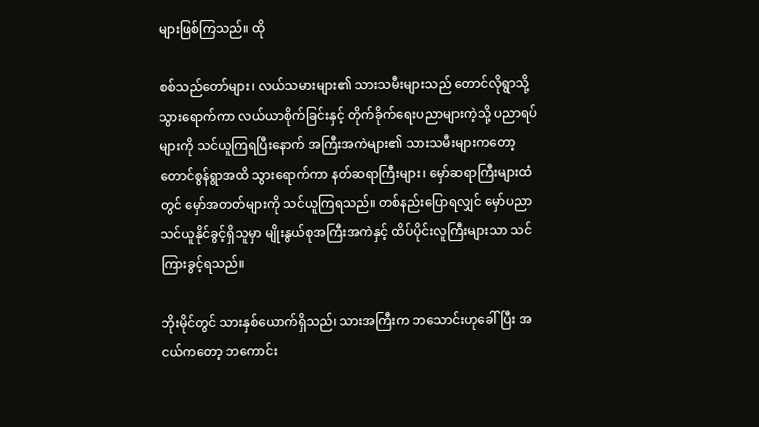များဖြစ်ကြသည်။ ထို

စစ်သည်တော်များ၊ လယ်သမားများ၏ သားသမီးများသည် တောင်လိုရွာသို့သွားရောက်ကာ လယ်ယာစိုက်ခြင်းနှင့် တိုက်ခိုက်ရေးပညာများကဲ့သို့ ပညာရပ်များကို သင်ယူကြရပြီးနောက် အကြီးအကဲများ၏ သားသမီးများကတော့ တောင်စွန်ရွာအထိ သွားရောက်ကာ နတ်ဆရာကြီးများ၊ မှော်ဆရာကြီးများထံတွင် မှော်အတတ်များကို သင်ယူကြရသည်။ တစ်နည်းပြောရလျှင် မှော်ပညာသင်ယူနိုင်ခွင့်ရှိသူမှာ မျိုးနွယ်စုအကြီးအကဲနှင့် ထိပ်ပိုင်းလူကြီးများသာ သင်ကြားခွင့်ရသည်။

ဘိုးမိုင်တွင် သားနှစ်ယောက်ရှိသည်၊ သားအကြီးက ဘသောင်းဟုခေါ်ပြီး အငယ်ကတော့ ဘကောင်း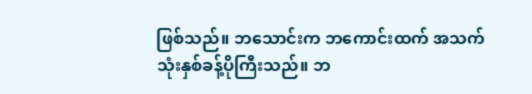ဖြစ်သည်။ ဘသောင်းက ဘကောင်းထက် အသက်သုံးနှစ်ခန့်ပိုကြီးသည်။ ဘ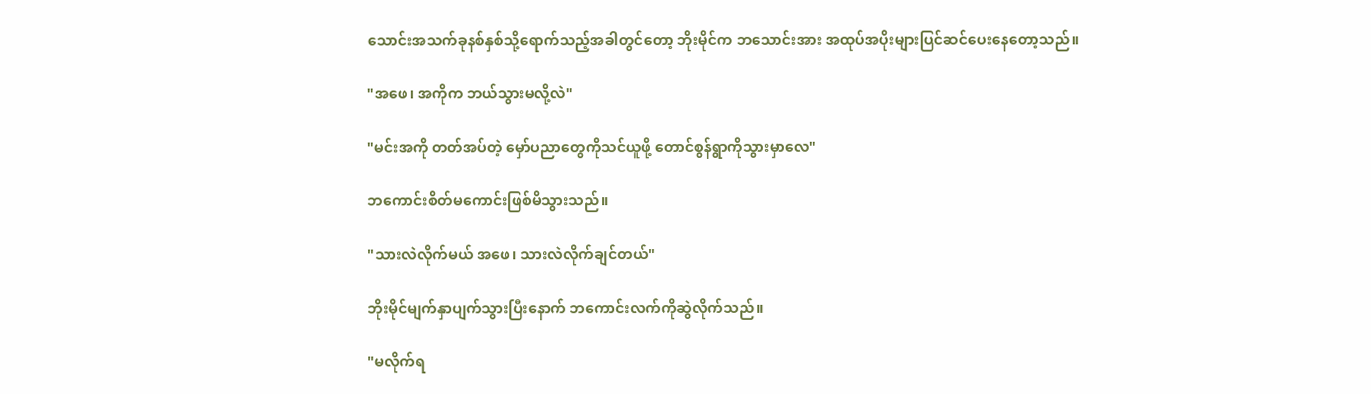သောင်းအသက်ခုနစ်နှစ်သို့ရောက်သည့်အခါတွင်တော့ ဘိုးမိုင်က ဘသောင်းအား အထုပ်အပိုးများပြင်ဆင်ပေးနေတော့သည်။

"အဖေ၊ အကိုက ဘယ်သွားမလို့လဲ"

"မင်းအကို တတ်အပ်တဲ့ မှော်ပညာတွေကိုသင်ယူဖို့ တောင်စွန်ရွာကိုသွားမှာလေ"

ဘကောင်းစိတ်မကောင်းဖြစ်မိသွားသည်။

"သားလဲလိုက်မယ် အဖေ၊ သားလဲလိုက်ချင်တယ်"

ဘိုးမိုင်မျက်နှာပျက်သွားပြီးနောက် ဘကောင်းလက်ကိုဆွဲလိုက်သည်။

"မလိုက်ရ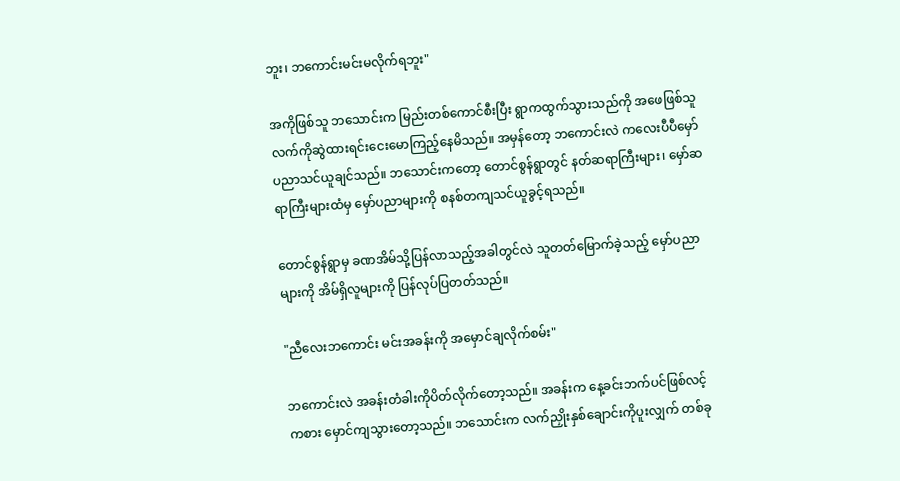ဘူး၊ ဘကောင်းမင်းမလိုက်ရဘူး"

အကိုဖြစ်သူ ဘသောင်းက မြည်းတစ်ကောင်စီးပြီး ရွာကထွက်သွားသည်ကို အဖေဖြစ်သူလက်ကိုဆွဲထားရင်းငေးမောကြည့်နေမိသည်။ အမှန်တော့ ဘကောင်းလဲ ကလေးပီပီမှော်ပညာသင်ယူချင်သည်။ ဘသောင်းကတော့ တောင်စွန်ရွာတွင် နတ်ဆရာကြီးများ၊ မှော်ဆရာကြီးများထံမှ မှော်ပညာများကို စနစ်တကျသင်ယူခွင့်ရသည်။

တောင်စွန်ရွာမှ ခဏအိမ်သို့ပြန်လာသည့်အခါတွင်လဲ သူတတ်မြောက်ခဲ့သည့် မှော်ပညာများကို အိမ်ရှိလူများကို ပြန်လုပ်ပြတတ်သည်။

"ညီလေးဘကောင်း မင်းအခန်းကို အမှောင်ချလိုက်စမ်း"

ဘကောင်းလဲ အခန်းတံခါးကိုပိတ်လိုက်တော့သည်။ အခန်းက နေ့ခင်းဘက်ပင်ဖြစ်လင့်ကစား မှောင်ကျသွားတော့သည်။ ဘသောင်းက လက်ညှိုးနှစ်ချောင်းကိုပူးလျှက် တစ်ခု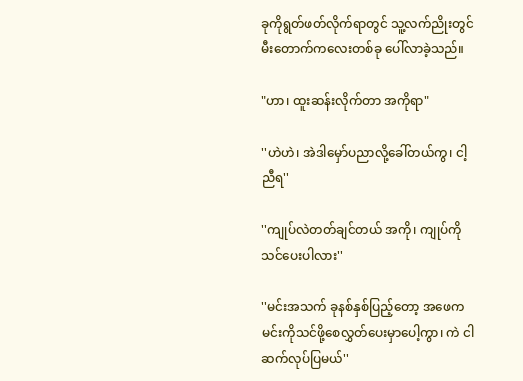ခုကိုရွတ်ဖတ်လိုက်ရာတွင် သူ့လက်ညိုးတွင် မီးတောက်ကလေးတစ်ခု ပေါ်လာခဲ့သည်။

"ဟာ၊ ထူးဆန်းလိုက်တာ အကိုရာ"

''ဟဲဟဲ၊ အဲဒါမှော်ပညာလို့ခေါ်တယ်ကွ၊ ငါ့ညီရ''

''ကျုပ်လဲတတ်ချင်တယ် အကို၊ ကျုပ်ကိုသင်ပေးပါလား''

''မင်းအသက် ခုနစ်နှစ်ပြည့်တော့ အဖေက မင်းကိုသင်ဖို့စေလွှတ်ပေးမှာပေါ့ကွာ၊ ကဲ ငါဆက်လုပ်ပြမယ်''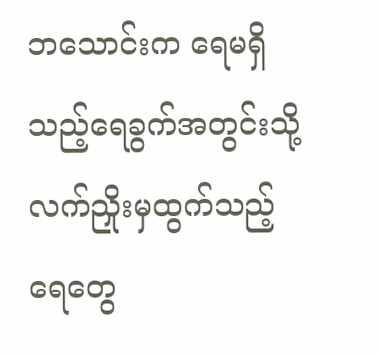ဘသောင်းက ရေမရှိသည့်ရေခွက်အတွင်းသို့ လက်ညှိုးမှထွက်သည့်ရေတွေ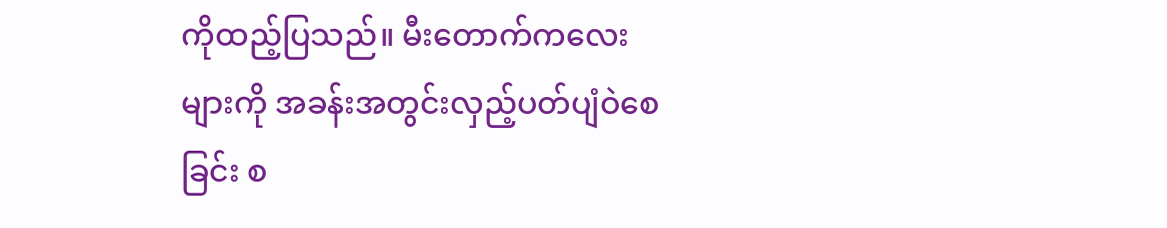ကိုထည့်ပြသည်။ မီးတောက်ကလေးများကို အခန်းအတွင်းလှည့်ပတ်ပျံဝဲစေခြင်း စ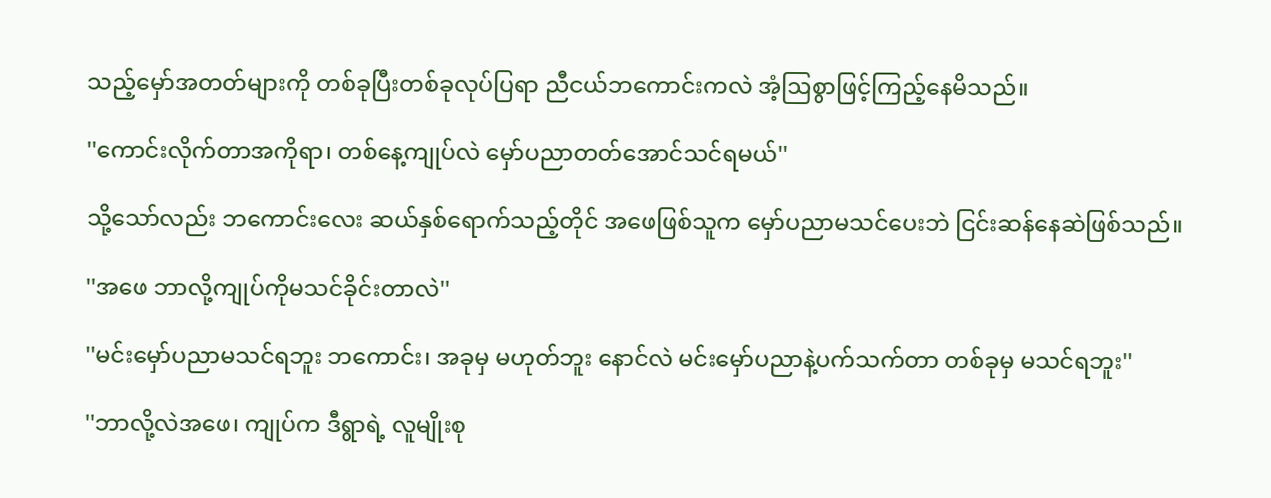သည့်မှော်အတတ်များကို တစ်ခုပြီးတစ်ခုလုပ်ပြရာ ညီငယ်ဘကောင်းကလဲ အံ့ဩစွာဖြင့်ကြည့်နေမိသည်။

''ကောင်းလိုက်တာအကိုရာ၊ တစ်နေ့ကျုပ်လဲ မှော်ပညာတတ်အောင်သင်ရမယ်''

သို့သော်လည်း ဘကောင်းလေး ဆယ်နှစ်ရောက်သည့်တိုင် အဖေဖြစ်သူက မှော်ပညာမသင်ပေးဘဲ ငြင်းဆန်နေဆဲဖြစ်သည်။

''အဖေ ဘာလို့ကျုပ်ကိုမသင်ခိုင်းတာလဲ''

''မင်းမှော်ပညာမသင်ရဘူး ဘကောင်း၊ အခုမှ မဟုတ်ဘူး နောင်လဲ မင်းမှော်ပညာနဲ့ပက်သက်တာ တစ်ခုမှ မသင်ရဘူး''

''ဘာလို့လဲအဖေ၊ ကျုပ်က ဒီရွာရဲ့ လူမျိုးစု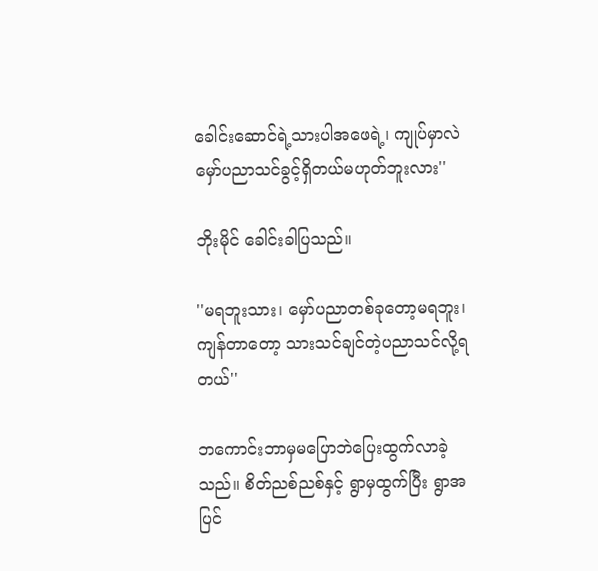ခေါင်းဆောင်ရဲ့သားပါအဖေရဲ့၊ ကျုပ်မှာလဲ မှော်ပညာသင်ခွင့်ရှိတယ်မဟုတ်ဘူးလား''

ဘိုးမိုင် ခေါင်းခါပြသည်။

''မရဘူးသား၊ မှော်ပညာတစ်ခုတော့မရဘူး၊ ကျန်တာတော့ သားသင်ချင်တဲ့ပညာသင်လို့ရတယ်''

ဘကောင်းဘာမှမပြောဘဲပြေးထွက်လာခဲ့သည်။ စိတ်ညစ်ညစ်နှင့် ရွာမှထွက်ပြီး ရွာအပြင်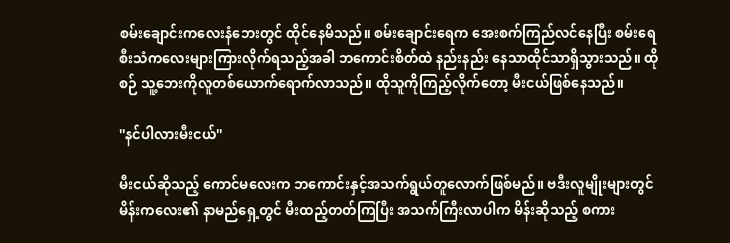စမ်းချောင်းကလေးနံဘေးတွင် ထိုင်နေမိသည်။ စမ်းချောင်းရေက အေးစက်ကြည်လင်နေပြီး စမ်းရေစီးသံကလေးများကြားလိုက်ရသည့်အခါ ဘကောင်းစိတ်ထဲ နည်းနည်း နေသာထိုင်သာရှိသွားသည်။ ထိုစဉ် သူ့ဘေးကိုလူတစ်ယောက်ရောက်လာသည်။ ထိုသူကိုကြည့်လိုက်တော့ မီးငယ်ဖြစ်နေသည်။

''နင်ပါလားမီးငယ်''

မီးငယ်ဆိုသည့် ကောင်မလေးက ဘကောင်းနှင့်အသက်ရွယ်တူလောက်ဖြစ်မည်။ ဗဒီးလူမျိုးများတွင် မိန်းကလေး၏ နာမည်ရှေ့တွင် မီးထည့်တတ်ကြပြီး အသက်ကြီးလာပါက မိန်းဆိုသည့် စကား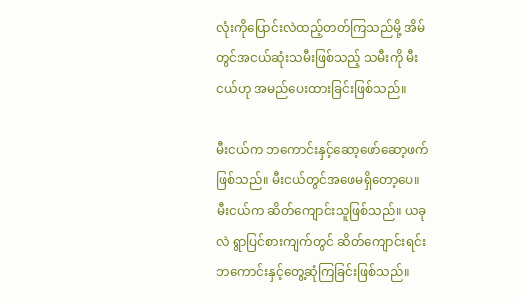လုံးကိုပြောင်းလဲထည့်တတ်ကြသည်မို့ အိမ်တွင်အငယ်ဆုံးသမီးဖြစ်သည့် သမီးကို မီးငယ်ဟု အမည်ပေးထားခြင်းဖြစ်သည်။

မီးငယ်က ဘကောင်းနှင့်ဆော့ဖော်ဆော့ဖက်ဖြစ်သည်။ မီးငယ်တွင်အဖေမရှိတော့ပေ။ မီးငယ်က ဆိတ်ကျောင်းသူဖြစ်သည်။ ယခုလဲ ရွာပြင်စားကျက်တွင် ဆိတ်ကျောင်းရင်း ဘကောင်းနှင့်တွေ့ဆုံကြခြင်းဖြစ်သည်။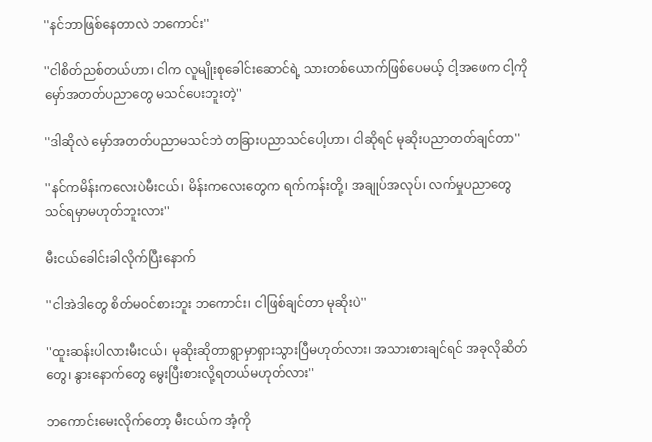''နင်ဘာဖြစ်နေတာလဲ ဘကောင်း''

''ငါစိတ်ညစ်တယ်ဟာ၊ ငါက လူမျိုးစုခေါင်းဆောင်ရဲ့ သားတစ်ယောက်ဖြစ်ပေမယ့် ငါ့အဖေက ငါ့ကို မှော်အတတ်ပညာတွေ မသင်ပေးဘူးတဲ့''

''ဒါဆိုလဲ မှော်အတတ်ပညာမသင်ဘဲ တခြားပညာသင်ပေါ့ဟာ၊ ငါဆိုရင် မုဆိုးပညာတတ်ချင်တာ''

''နင်ကမိန်းကလေးပဲမီးငယ်၊ မိန်းကလေးတွေက ရက်ကန်းတို့၊ အချုပ်အလုပ်၊ လက်မှုပညာတွေ သင်ရမှာမဟုတ်ဘူးလား''

မီးငယ်ခေါင်းခါလိုက်ပြီးနောက်

''ငါအဲဒါတွေ စိတ်မဝင်စားဘူး ဘကောင်း၊ ငါဖြစ်ချင်တာ မုဆိုးပဲ''

''ထူးဆန်းပါလားမီးငယ်၊ မုဆိုးဆိုတာရွာမှာရှားသွားပြီမဟုတ်လား၊ အသားစားချင်ရင် အခုလိုဆိတ်တွေ၊ နွားနောက်တွေ မွေးပြီးစားလို့ရတယ်မဟုတ်လား''

ဘကောင်းမေးလိုက်တော့ မီးငယ်က အံ့ကို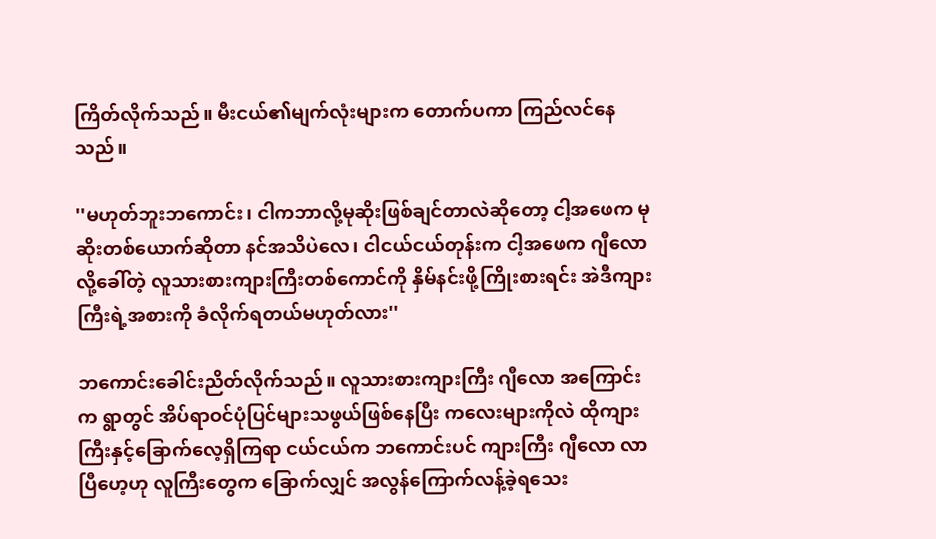ကြိတ်လိုက်သည်။ မီးငယ်၏မျက်လုံးများက တောက်ပကာ ကြည်လင်နေသည်။

''မဟုတ်ဘူးဘကောင်း၊ ငါကဘာလို့မုဆိုးဖြစ်ချင်တာလဲဆိုတော့ ငါ့အဖေက မုဆိုးတစ်ယောက်ဆိုတာ နင်အသိပဲလေ၊ ငါငယ်ငယ်တုန်းက ငါ့အဖေက ဂျီလောလို့ခေါ်တဲ့ လူသားစားကျားကြီးတစ်ကောင်ကို နှိမ်နင်းဖို့ကြိုးစားရင်း အဲဒီကျားကြီးရဲ့အစားကို ခံလိုက်ရတယ်မဟုတ်လား''

ဘကောင်းခေါင်းညိတ်လိုက်သည်။ လူသားစားကျားကြီး ဂျီလော အကြောင်းက ရွာတွင် အိပ်ရာဝင်ပုံပြင်များသဖွယ်ဖြစ်နေပြီး ကလေးများကိုလဲ ထိုကျားကြီးနှင့်ခြောက်လေ့ရှိကြရာ ငယ်ငယ်က ဘကောင်းပင် ကျားကြီး ဂျီလော လာပြီဟေ့ဟု လူကြီးတွေက ခြောက်လျှင် အလွန်ကြောက်လန့်ခဲ့ရသေး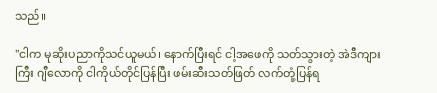သည်။

''ငါက မုဆိုးပညာကိုသင်ယူမယ်၊ နောက်ပြီးရင် ငါ့အဖေကို သတ်သွားတဲ့ အဲဒီကျားကြီး ဂျီလောကို ငါကိုယ်တိုင်ပြန်ပြီး ဖမ်းဆီးသတ်ဖြတ် လက်တုံ့ပြန်ရ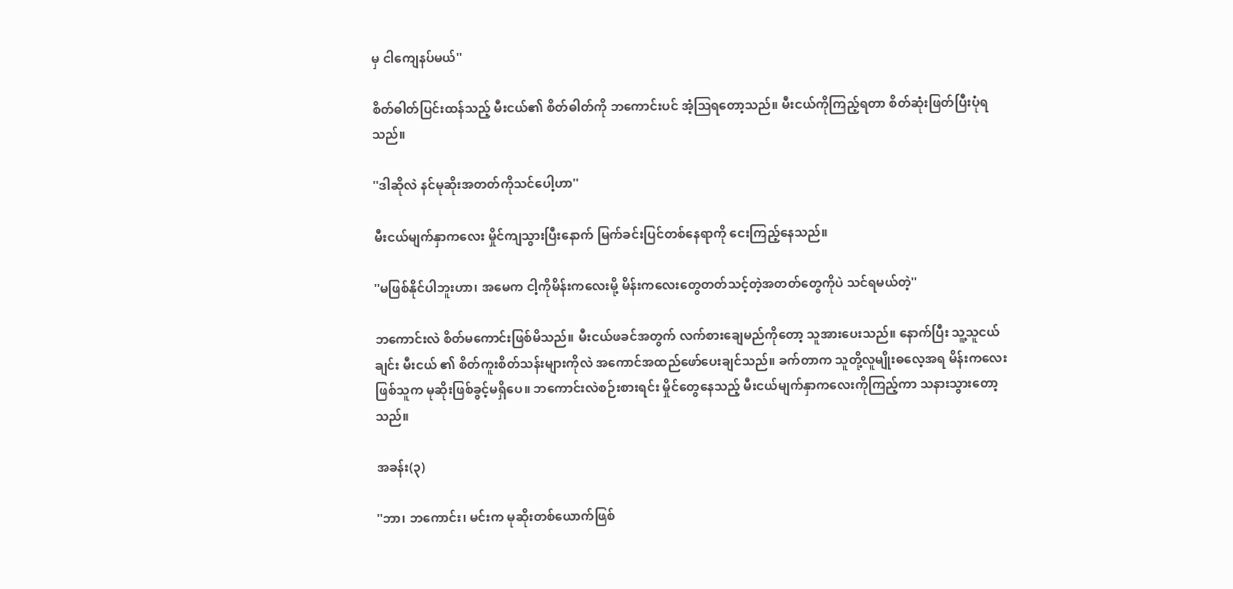မှ ငါကျေနပ်မယ်''

စိတ်ဓါတ်ပြင်းထန်သည့် မီးငယ်၏ စိတ်ဓါတ်ကို ဘကောင်းပင် အံ့ဩရတော့သည်။ မီးငယ်ကိုကြည့်ရတာ စိတ်ဆုံးဖြတ်ပြီးပုံရသည်။

''ဒါဆိုလဲ နင်မုဆိုးအတတ်ကိုသင်ပေါ့ဟာ''

မီးငယ်မျက်နှာကလေး မှိုင်ကျသွားပြီးနောက် မြက်ခင်းပြင်တစ်နေရာကို ငေးကြည့်နေသည်။

''မဖြစ်နိုင်ပါဘူးဟာ၊ အမေက ငါ့ကိုမိန်းကလေးမို့ မိန်းကလေးတွေတတ်သင့်တဲ့အတတ်တွေကိုပဲ သင်ရမယ်တဲ့''

ဘကောင်းလဲ စိတ်မကောင်းဖြစ်မိသည်။ မီးငယ်ဖခင်အတွက် လက်စားချေမည်ကိုတော့ သူအားပေးသည်။ နောက်ပြီး သူ့သူငယ်ချင်း မီးငယ် ၏ စိတ်ကူးစိတ်သန်းများကိုလဲ အကောင်အထည်ဖော်ပေးချင်သည်။ ခက်တာက သူတို့လူမျိုးဓလေ့အရ မိန်းကလေးဖြစ်သူက မုဆိုးဖြစ်ခွင့်မရှိပေ။ ဘကောင်းလဲစဉ်းစားရင်း မှိုင်တွေနေသည့် မီးငယ်မျက်နှာကလေးကိုကြည့်ကာ သနားသွားတော့သည်။

အခန်း(၃)

''ဘာ၊ ဘကောင်း၊ မင်းက မုဆိုးတစ်ယောက်ဖြစ်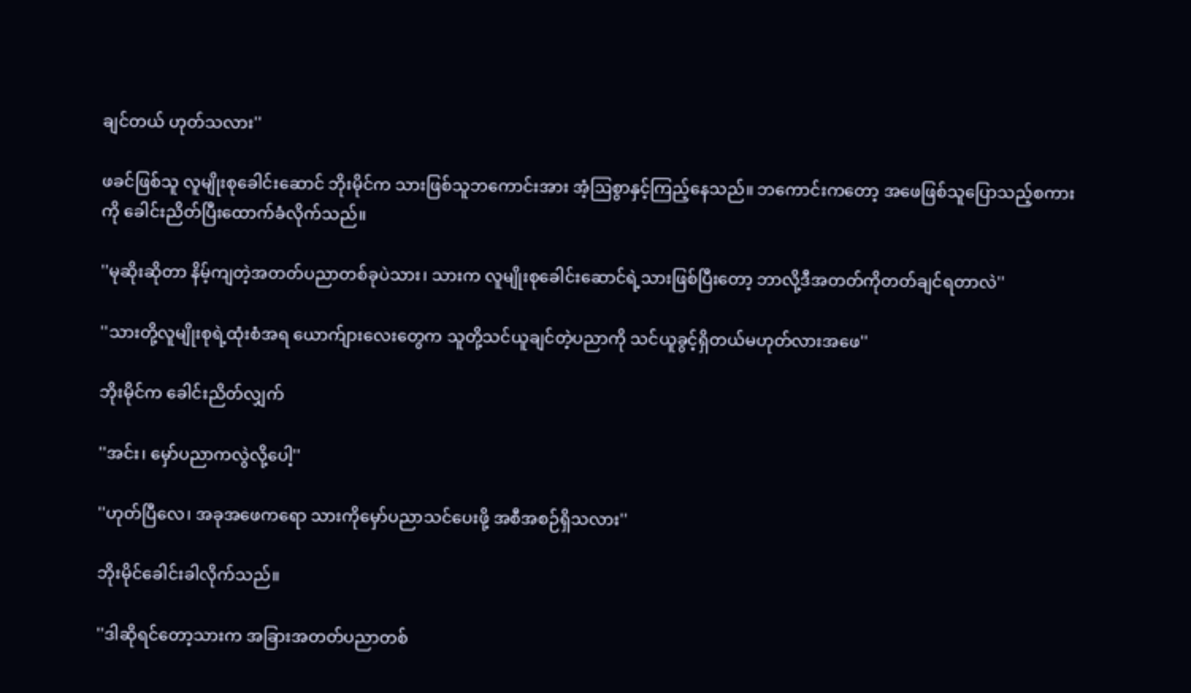ချင်တယ် ဟုတ်သလား''

ဖခင်ဖြစ်သူ လူမျိုးစုခေါင်းဆောင် ဘိုးမိုင်က သားဖြစ်သူဘကောင်းအား အံ့ဩစွာနှင့်ကြည့်နေသည်။ ဘကောင်းကတော့ အဖေဖြစ်သူပြောသည့်စကားကို ခေါင်းညိတ်ပြီးထောက်ခံလိုက်သည်။

''မုဆိုးဆိုတာ နိမ့်ကျတဲ့အတတ်ပညာတစ်ခုပဲသား၊ သားက လူမျိုးစုခေါင်းဆောင်ရဲ့သားဖြစ်ပြီးတော့ ဘာလို့ဒီအတတ်ကိုတတ်ချင်ရတာလဲ''

''သားတို့လူမျိုးစုရဲ့ထုံးစံအရ ယောက်ျားလေးတွေက သူတို့သင်ယူချင်တဲ့ပညာကို သင်ယူခွင့်ရှိတယ်မဟုတ်လားအဖေ''

ဘိုးမိုင်က ခေါင်းညိတ်လျှက်

''အင်း၊ မှော်ပညာကလွဲလို့ပေါ့''

''ဟုတ်ပြီလေ၊ အခုအဖေကရော သားကိုမှော်ပညာသင်ပေးဖို့ အစီအစဉ်ရှိသလား''

ဘိုးမိုင်ခေါင်းခါလိုက်သည်။

''ဒါဆိုရင်တော့သားက အခြားအတတ်ပညာတစ်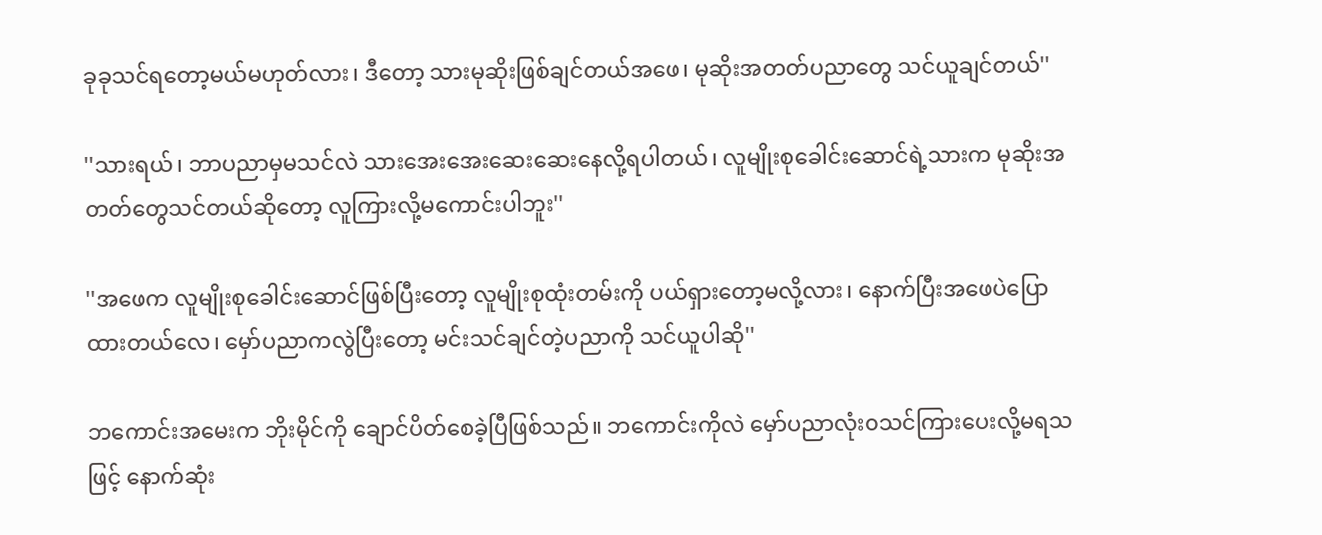ခုခုသင်ရတော့မယ်မဟုတ်လား၊ ဒီတော့ သားမုဆိုးဖြစ်ချင်တယ်အဖေ၊ မုဆိုးအတတ်ပညာတွေ သင်ယူချင်တယ်''

''သားရယ်၊ ဘာပညာမှမသင်လဲ သားအေးအေးဆေးဆေးနေလို့ရပါတယ်၊ လူမျိုးစုခေါင်းဆောင်ရဲ့သားက မုဆိုးအတတ်တွေသင်တယ်ဆိုတော့ လူကြားလို့မကောင်းပါဘူး''

''အဖေက လူမျိုးစုခေါင်းဆောင်ဖြစ်ပြီးတော့ လူမျိုးစုထုံးတမ်းကို ပယ်ရှားတော့မလို့လား၊ နောက်ပြီးအဖေပဲပြောထားတယ်လေ၊ မှော်ပညာကလွဲပြီးတော့ မင်းသင်ချင်တဲ့ပညာကို သင်ယူပါဆို''

ဘကောင်းအမေးက ဘိုးမိုင်ကို ချောင်ပိတ်စေခဲ့ပြီဖြစ်သည်။ ဘကောင်းကိုလဲ မှော်ပညာလုံး၀သင်ကြားပေးလို့မရသဖြင့် နောက်ဆုံး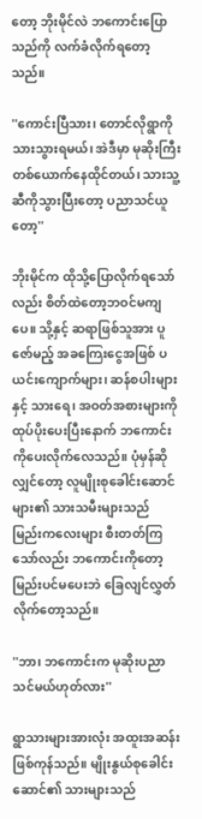တော့ ဘိုးမိုင်လဲ ဘကောင်းပြောသည်ကို လက်ခံလိုက်ရတော့သည်။

''ကောင်းပြီသား၊ တောင်လိုရွာကို သားသွားရမယ်၊ အဲဒီမှာ မုဆိုးကြီးတစ်ယောက်နေထိုင်တယ်၊ သားသူ့ဆီကိုသွားပြီးတော့ ပညာသင်ယူတော့''

ဘိုးမိုင်က ထိုသို့ပြောလိုက်ရသော်လည်း စိတ်ထဲတော့ဘဝင်မကျပေ။ သို့နှင့် ဆရာဖြစ်သူအား ပူဇော်မည့် အခကြေးငွေအဖြစ် ပယင်းကျောက်များ၊ ဆန်စပါးများနှင့် သားရေ၊ အဝတ်အစားများကို ထုပ်ပိုးပေးပြီးနောက် ဘကောင်းကိုပေးလိုက်လေသည်။ ပုံမှန်ဆိုလျှင်တော့ လူမျိုးစုခေါင်းဆောင်များ၏ သားသမီးများသည် မြည်းကလေးများ စီးတတ်ကြသော်လည်း ဘကောင်းကိုတော့မြည်းပင်မပေးဘဲ ခြေလျင်လွှတ်လိုက်တော့သည်။

''ဘာ၊ ဘကောင်းက မုဆိုးပညာသင်မယ်ဟုတ်လား''

ရွာသားများအားလုံး အထူးအဆန်းဖြစ်ကုန်သည်။ မျိုးနွယ်စုခေါင်းဆောင်၏ သားများသည်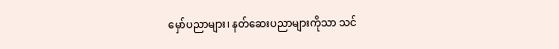မှော်ပညာများ၊ နတ်ဆေးပညာများကိုသာ သင်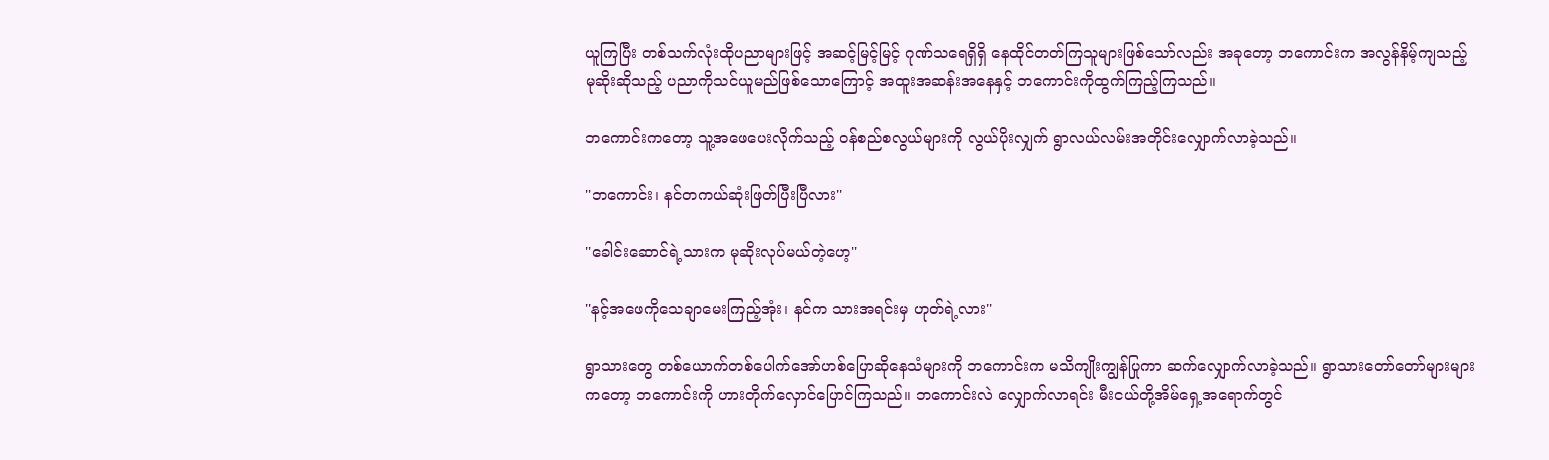ယူကြပြီး တစ်သက်လုံးထိုပညာများဖြင့် အဆင့်မြင့်မြင့် ဂုဏ်သရေရှိရှိ နေထိုင်တတ်ကြသူများဖြစ်သော်လည်း အခုတော့ ဘကောင်းက အလွန်နိမ့်ကျသည့် မုဆိုးဆိုသည့် ပညာကိုသင်ယူမည်ဖြစ်သောကြောင့် အထူးအဆန်းအနေနှင့် ဘကောင်းကိုထွက်ကြည့်ကြသည်။

ဘကောင်းကတော့ သူ့အဖေပေးလိုက်သည့် ဝန်စည်စလွယ်များကို လွယ်ပိုးလျှက် ရွာလယ်လမ်းအတိုင်းလျှောက်လာခဲ့သည်။

''ဘကောင်း၊ နင်တကယ်ဆုံးဖြတ်ပြီးပြီလား''

''ခေါင်းဆောင်ရဲ့သားက မုဆိုးလုပ်မယ်တဲ့ဟေ့''

''နင့်အဖေကိုသေချာမေးကြည့်အုံး၊ နင်က သားအရင်းမှ ဟုတ်ရဲ့လား''

ရွာသားတွေ တစ်ယောက်တစ်ပေါက်အော်ဟစ်ပြောဆိုနေသံများကို ဘကောင်းက မသိကျိုးကျွန်ပြုကာ ဆက်လျှောက်လာခဲ့သည်။ ရွာသားတော်တော်များများကတော့ ဘကောင်းကို ဟားတိုက်လှောင်ပြောင်ကြသည်။ ဘကောင်းလဲ လျှောက်လာရင်း မီးငယ်တို့အိမ်ရှေ့အရောက်တွင်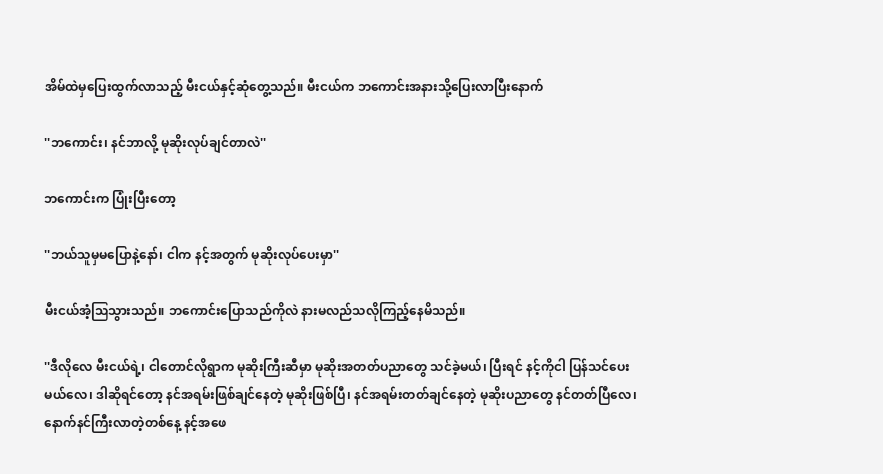အိမ်ထဲမှပြေးထွက်လာသည့် မီးငယ်နှင့်ဆုံတွေ့သည်။ မီးငယ်က ဘကောင်းအနားသို့ပြေးလာပြီးနောက်

''ဘကောင်း၊ နင်ဘာလို့ မုဆိုးလုပ်ချင်တာလဲ''

ဘကောင်းက ပြုံးပြီးတော့

''ဘယ်သူမှမပြောနဲ့နော်၊ ငါက နင့်အတွက် မုဆိုးလုပ်ပေးမှာ''

မီးငယ်အံ့ဩသွားသည်။ ဘကောင်းပြောသည်ကိုလဲ နားမလည်သလိုကြည့်နေမိသည်။

''ဒီလိုလေ မီးငယ်ရဲ့၊ ငါတောင်လိုရွာက မုဆိုးကြီးဆီမှာ မုဆိုးအတတ်ပညာတွေ သင်ခဲ့မယ်၊ ပြီးရင် နင့်ကိုငါ ပြန်သင်ပေးမယ်လေ၊ ဒါဆိုရင်တော့ နင်အရမ်းဖြစ်ချင်နေတဲ့ မုဆိုးဖြစ်ပြီ၊ နင်အရမ်းတတ်ချင်နေတဲ့ မုဆိုးပညာတွေ နင်တတ်ပြီလေ၊ နောက်နင်ကြီးလာတဲ့တစ်နေ့ နင့်အဖေ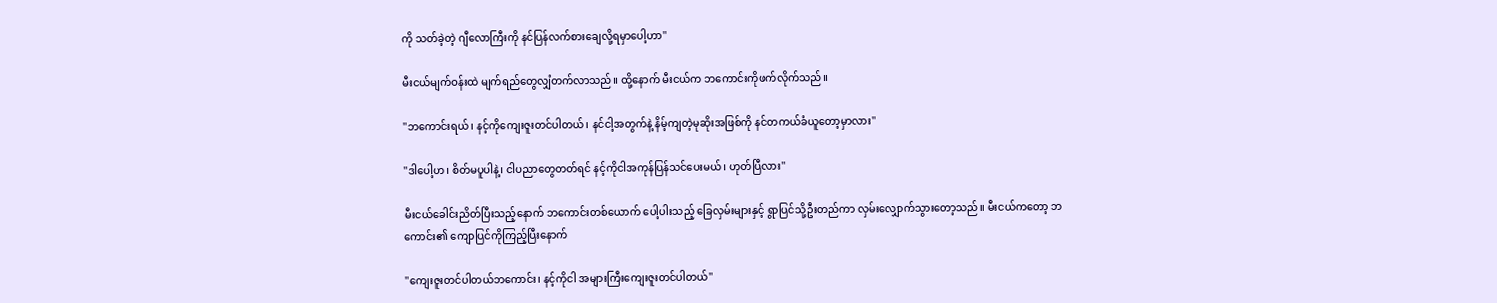ကို သတ်ခဲ့တဲ့ ဂျီလောကြီးကို နင်ပြန်လက်စားချေလို့ရမှာပေါ့ဟာ''

မီးငယ်မျက်ဝန်းထဲ မျက်ရည်တွေလျှံတက်လာသည်။ ထို့နောက် မီးငယ်က ဘကောင်းကိုဖက်လိုက်သည်။

''ဘကောင်းရယ်၊ နင့်ကိုကျေးဇူးတင်ပါတယ်၊ နင်ငါ့အတွက်နဲ့ နိမ့်ကျတဲ့မုဆိုးအဖြစ်ကို နင်တကယ်ခံယူတော့မှာလား''

''ဒါပေါ့ဟ၊ စိတ်မပူပါနဲ့၊ ငါပညာတွေတတ်ရင် နင့်ကိုငါအကုန်ပြန်သင်ပေးမယ်၊ ဟုတ်ပြီလား''

မီးငယ်ခေါင်းညိတ်ပြီးသည့်နောက် ဘကောင်းတစ်ယောက် ပေါ့ပါးသည့် ခြေလှမ်းများနှင့် ရွာပြင်သို့ဦးတည်ကာ လှမ်းလျှောက်သွားတော့သည်။ မီးငယ်ကတော့ ဘကောင်း၏ ကျောပြင်ကိုကြည့်ပြီးနောက်

''ကျေးဇူးတင်ပါတယ်ဘကောင်း၊ နင့်ကိုငါ အများကြီးကျေးဇူးတင်ပါတယ်''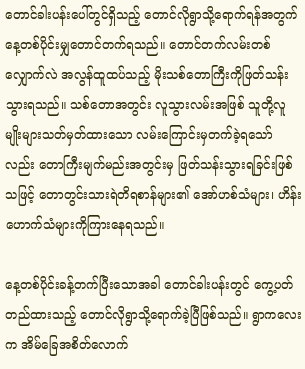တောင်ခါးပန်းပေါ်တွင်ရှိသည့် တောင်လိုရွာသို့ရောက်ရန်အတွက် နေ့တစ်ပိုင်းမျှတောင်တက်ရသည်။ တောင်တက်လမ်းတစ်လျှောက်လဲ အလွန်ထူထပ်သည့် မိုးသစ်တောကြီးကိုဖြတ်သန်းသွားရသည်။ သစ်တောအတွင်း လူသွားလမ်းအဖြစ် သူတို့လူမျိုးများသတ်မှတ်ထားသော လမ်းကြောင်းမှတက်ခဲ့ရသော်လည်း တောကြီးမျက်မည်းအတွင်းမှ ဖြတ်သန်းသွားရခြင်းဖြစ်သဖြင့် တောတွင်းသားရဲတိရစာန်များ၏ အော်ဟစ်သံများ၊ ဟိန်းဟောက်သံများကိုကြားနေရသည်။

နေ့တစ်ပိုင်းခန့်တက်ပြီးသောအခါ တောင်ခါးပန်းတွင် ကွေ့ပတ်တည်ထားသည့် တောင်လိုရွာသို့ရောက်ခဲ့ပြီဖြစ်သည်။ ရွာကလေးက အိမ်ခြေအစိတ်လောက်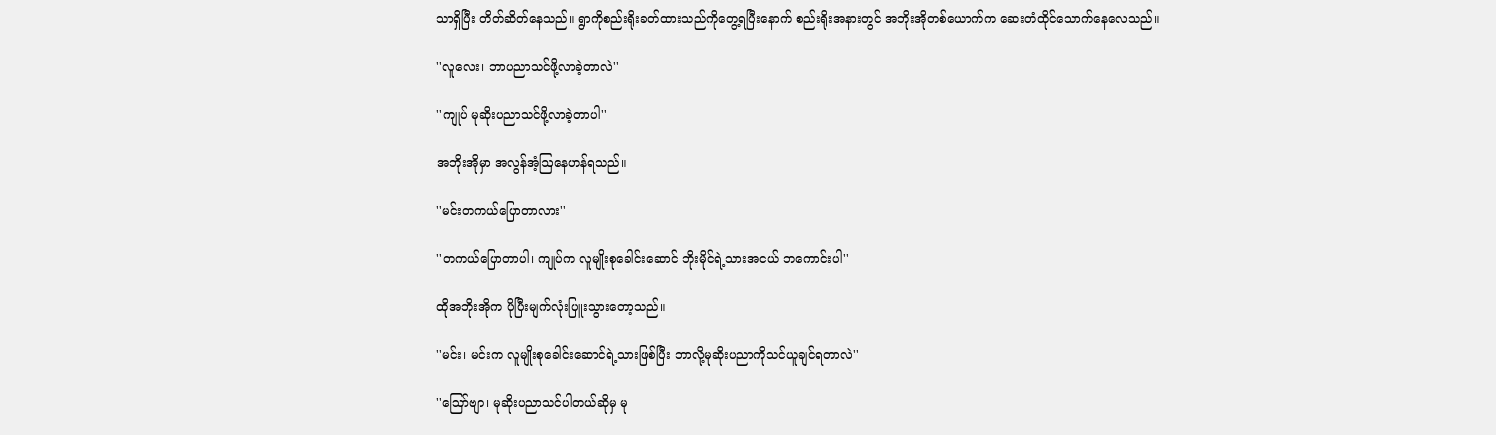သာရှိပြီး တိတ်ဆိတ်နေသည်။ ရွာကိုစည်းရိုးခတ်ထားသည်ကိုတွေ့ရပြီးနောက် စည်းရိုးအနားတွင် အဘိုးအိုတစ်ယောက်က ဆေးတံထိုင်သောက်နေလေသည်။

''လူလေး၊ ဘာပညာသင်ဖို့လာခဲ့တာလဲ''

''ကျုပ် မုဆိုးပညာသင်ဖို့လာခဲ့တာပါ''

အဘိုးအိုမှာ အလွန်အံ့ဩနေဟန်ရသည်။

''မင်းတကယ်ပြောတာလား''

''တကယ်ပြောတာပါ၊ ကျုပ်က လူမျိုးစုခေါင်းဆောင် ဘိုးမိုင်ရဲ့သားအငယ် ဘကောင်းပါ''

ထိုအဘိုးအိုက ပိုပြီးမျက်လုံးပြူးသွားတော့သည်။

''မင်း၊ မင်းက လူမျိုးစုခေါင်းဆောင်ရဲ့သားဖြစ်ပြီး ဘာလို့မုဆိုးပညာကိုသင်ယူချင်ရတာလဲ''

''ဪဗျာ၊ မုဆိုးပညာသင်ပါတယ်ဆိုမှ မု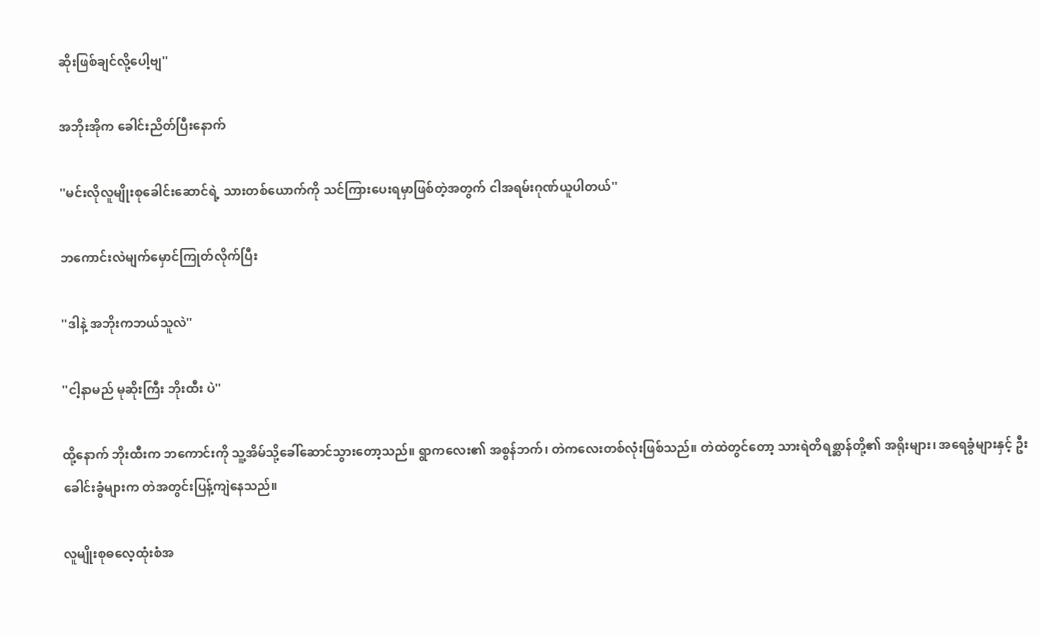ဆိုးဖြစ်ချင်လို့ပေါ့ဗျ''

အဘိုးအိုက ခေါင်းညိတ်ပြီးနောက်

''မင်းလိုလူမျိုးစုခေါင်းဆောင်ရဲ့ သားတစ်ယောက်ကို သင်ကြားပေးရမှာဖြစ်တဲ့အတွက် ငါအရမ်းဂုဏ်ယူပါတယ်''

ဘကောင်းလဲမျက်မှောင်ကြုတ်လိုက်ပြီး

''ဒါနဲ့ အဘိုးကဘယ်သူလဲ''

''ငါ့နာမည် မုဆိုးကြီး ဘိုးထီး ပဲ''

ထို့နောက် ဘိုးထီးက ဘကောင်းကို သူ့အိမ်သို့ခေါ်ဆောင်သွားတော့သည်။ ရွာကလေး၏ အစွန်ဘက်၊ တဲကလေးတစ်လုံးဖြစ်သည်။ တဲထဲတွင်တော့ သားရဲတိရစ္ဆာန်တို့၏ အရိုးများ၊ အရေခွံများနှင့် ဦးခေါင်းခွံများက တဲအတွင်းပြန့်ကျဲနေသည်။

လူမျိုးစုဓလေ့ထုံးစံအ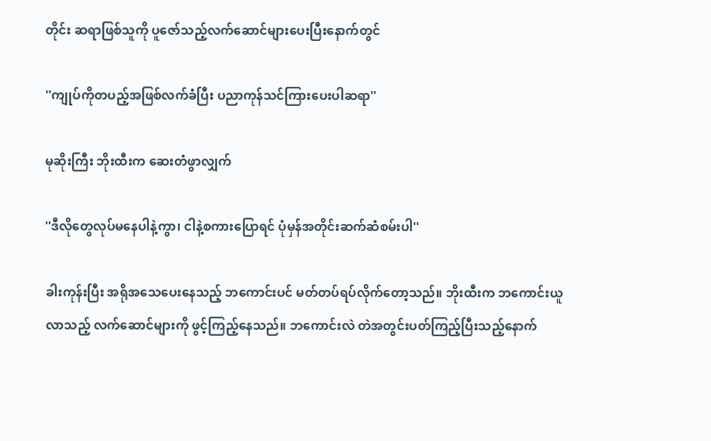တိုင်း ဆရာဖြစ်သူကို ပူဇော်သည့်လက်ဆောင်များပေးပြီးနောက်တွင်

''ကျုပ်ကိုတပည့်အဖြစ်လက်ခံပြီး ပညာကုန်သင်ကြားပေးပါဆရာ''

မုဆိုးကြီး ဘိုးထီးက ဆေးတံဖွာလျှက်

''ဒီလိုတွေလုပ်မနေပါနဲ့ကွာ၊ ငါနဲ့စကားပြောရင် ပုံမှန်အတိုင်းဆက်ဆံစမ်းပါ''

ခါးကုန်းပြီး အရိုအသေပေးနေသည့် ဘကောင်းပင် မတ်တပ်ရပ်လိုက်တော့သည်။ ဘိုးထီးက ဘကောင်းယူလာသည့် လက်ဆောင်များကို ဖွင့်ကြည့်နေသည်။ ဘကောင်းလဲ တဲအတွင်းပတ်ကြည့်ပြီးသည့်နောက်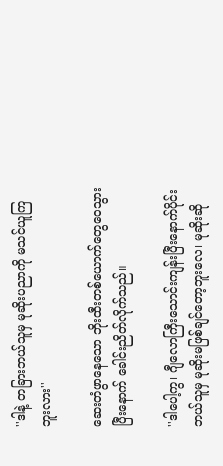''ဒါနဲ့ တခြားဘယ်သူမှ မုဆိုးပညာကို မသင်ယူကြဘူးလား''

ဆေးတံဖွာနေသော ဘိုးထီးတစ်ယောက်တွေဝေသွားပြီးနောက် ခေါင်းညိတ်လိုက်သည်။

''ဒါပေါ့ကွ၊ ဂျီလောကြီးသောင်းကျန်းပြီးနောက်ပိုင်း ဘယ်သူမှ မုဆိုးမဖြစ်ချင်တော့ဘူးလေ၊ မုဆိုးဆို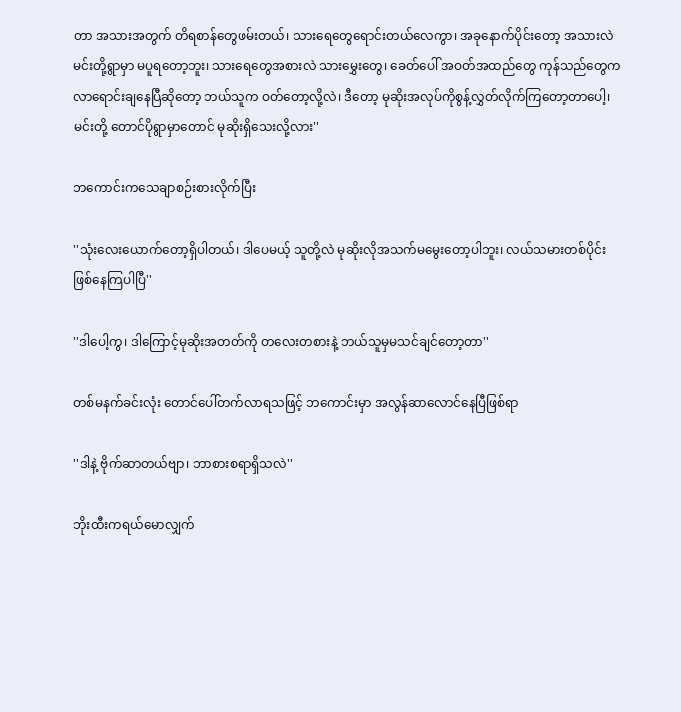တာ အသားအတွက် တိရစာန်တွေဖမ်းတယ်၊ သားရေတွေရောင်းတယ်လေကွာ၊ အခုနောက်ပိုင်းတော့ အသားလဲ မင်းတို့ရွာမှာ မပူရတော့ဘူး၊ သားရေတွေအစားလဲ သားမွှေးတွေ၊ ခေတ်ပေါ် အဝတ်အထည်တွေ ကုန်သည်တွေက လာရောင်းချနေပြီဆိုတော့ ဘယ်သူက ဝတ်တော့လို့လဲ၊ ဒီတော့ မုဆိုးအလုပ်ကိုစွန့်လွှတ်လိုက်ကြတော့တာပေါ့၊ မင်းတို့ တောင်ပိုရွာမှာတောင် မုဆိုးရှိသေးလို့လား''

ဘကောင်းကသေချာစဉ်းစားလိုက်ပြီး

''သုံးလေးယောက်တော့ရှိပါတယ်၊ ဒါပေမယ့် သူတို့လဲ မုဆိုးလိုအသက်မမွေးတော့ပါဘူး၊ လယ်သမားတစ်ပိုင်းဖြစ်နေကြပါပြီ''

''ဒါပေါ့ကွ၊ ဒါကြောင့်မုဆိုးအတတ်ကို တလေးတစားနဲ့ ဘယ်သူမှမသင်ချင်တော့တာ''

တစ်မနက်ခင်းလုံး တောင်ပေါ်တက်လာရသဖြင့် ဘကောင်းမှာ အလွန်ဆာလောင်နေပြီဖြစ်ရာ

''ဒါနဲ့ ဗိုက်ဆာတယ်ဗျာ၊ ဘာစားစရာရှိသလဲ''

ဘိုးထီးကရယ်မောလျှက်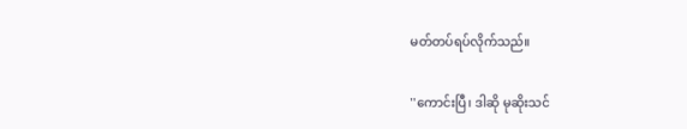မတ်တပ်ရပ်လိုက်သည်။

''ကောင်းပြီ၊ ဒါဆို မုဆိုးသင်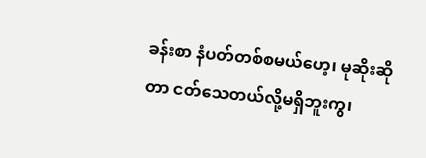ခန်းစာ နံပတ်တစ်စမယ်ဟေ့၊ မုဆိုးဆိုတာ ငတ်သေတယ်လို့မရှိဘူးကွ၊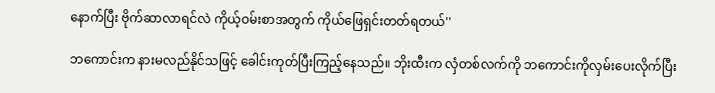နောက်ပြီး ဗိုက်ဆာလာရင်လဲ ကိုယ့်ဝမ်းစာအတွက် ကိုယ်ဖြေရှင်းတတ်ရတယ်''

ဘကောင်းက နားမလည်နိုင်သဖြင့် ခေါင်းကုတ်ပြီးကြည့်နေသည်။ ဘိုးထီးက လှံတစ်လက်ကို ဘကောင်းကိုလှမ်းပေးလိုက်ပြီး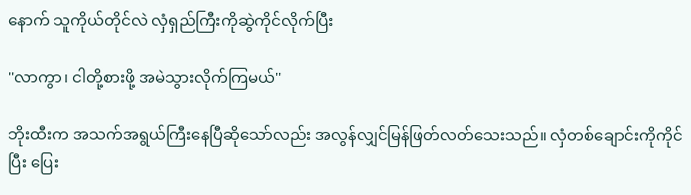နောက် သူကိုယ်တိုင်လဲ လှံရှည်ကြီးကိုဆွဲကိုင်လိုက်ပြီး

''လာကွာ၊ ငါတို့စားဖို့ အမဲသွားလိုက်ကြမယ်''

ဘိုးထီးက အသက်အရွယ်ကြီးနေပြီဆိုသော်လည်း အလွန်လျှင်မြန်ဖြတ်လတ်သေးသည်။ လှံတစ်ချောင်းကိုကိုင်ပြီး ပြေး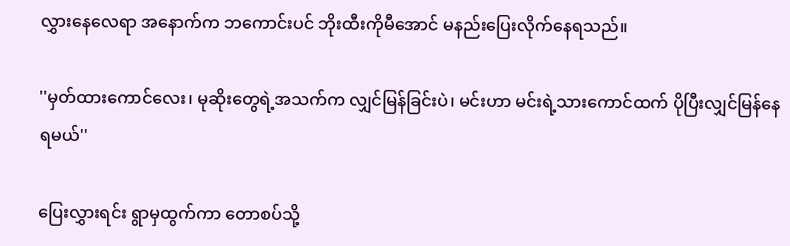လွှားနေလေရာ အနောက်က ဘကောင်းပင် ဘိုးထီးကိုမီအောင် မနည်းပြေးလိုက်နေရသည်။

''မှတ်ထားကောင်လေး၊ မုဆိုးတွေရဲ့အသက်က လျှင်မြန်ခြင်းပဲ၊ မင်းဟာ မင်းရဲ့သားကောင်ထက် ပိုပြီးလျှင်မြန်နေရမယ်''

ပြေးလွှားရင်း ရွာမှထွက်ကာ တောစပ်သို့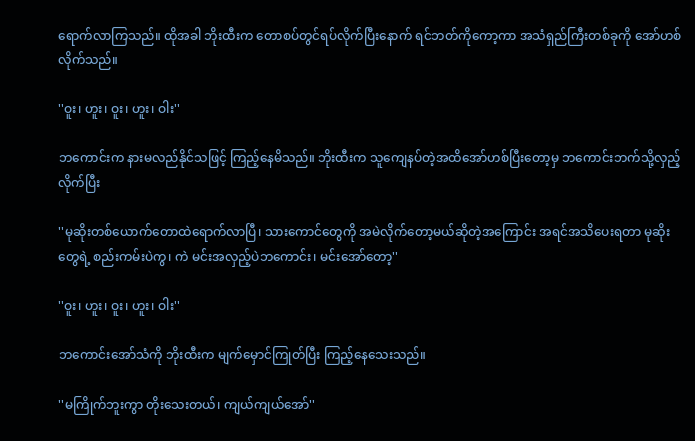ရောက်လာကြသည်။ ထိုအခါ ဘိုးထီးက တောစပ်တွင်ရပ်လိုက်ပြီးနောက် ရင်ဘတ်ကိုကော့ကာ အသံရှည်ကြီးတစ်ခုကို အော်ဟစ်လိုက်သည်။

''ဝူး၊ ဟူး၊ ဝူး၊ ဟူး၊ ဝါး''

ဘကောင်းက နားမလည်နိုင်သဖြင့် ကြည့်နေမိသည်။ ဘိုးထီးက သူကျေနပ်တဲ့အထိအော်ဟစ်ပြီးတော့မှ ဘကောင်းဘက်သို့လှည့်လိုက်ပြီး

''မုဆိုးတစ်ယောက်တောထဲရောက်လာပြီ၊ သားကောင်တွေကို အမဲလိုက်တော့မယ်ဆိုတဲ့အကြောင်း အရင်အသိပေးရတာ မုဆိုးတွေရဲ့ စည်းကမ်းပဲကွ၊ ကဲ မင်းအလှည့်ပဲဘကောင်း၊ မင်းအော်တော့''

''ဝူး၊ ဟူး၊ ဝူး၊ ဟူး၊ ဝါး''

ဘကောင်းအော်သံကို ဘိုးထီးက မျက်မှောင်ကြုတ်ပြီး ကြည့်နေသေးသည်။

''မကြိုက်ဘူးကွာ တိုးသေးတယ်၊ ကျယ်ကျယ်အော်''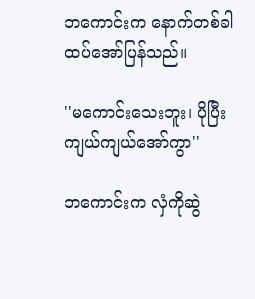ဘကောင်းက နောက်တစ်ခါထပ်အော်ပြန်သည်။

''မကောင်းသေးဘူး၊ ပိုပြီးကျယ်ကျယ်အော်ကွာ''

ဘကောင်းက လှံကိုဆွဲ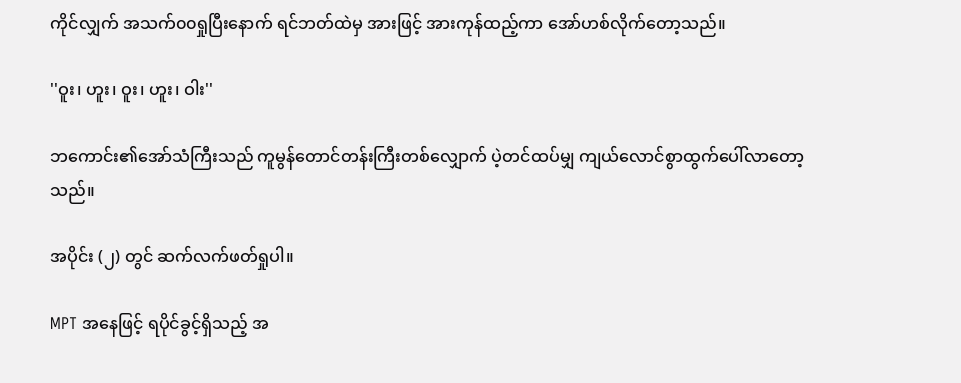ကိုင်လျှက် အသက်၀၀ရှုပြီးနောက် ရင်ဘတ်ထဲမှ အားဖြင့် အားကုန်ထည့်ကာ အော်ဟစ်လိုက်တော့သည်။

''ဝူး၊ ဟူး၊ ဝူး၊ ဟူး၊ ဝါး''

ဘကောင်း၏အော်သံကြီးသည် ကူမွန်တောင်တန်းကြီးတစ်လျှောက် ပဲ့တင်ထပ်မျှ ကျယ်လောင်စွာထွက်ပေါ်လာတော့သည်။

အပိုင်း (၂) တွင် ဆက်လက်ဖတ်ရှုပါ။

MPT အနေဖြင့် ရပိုင်ခွင့်ရှိသည့် အ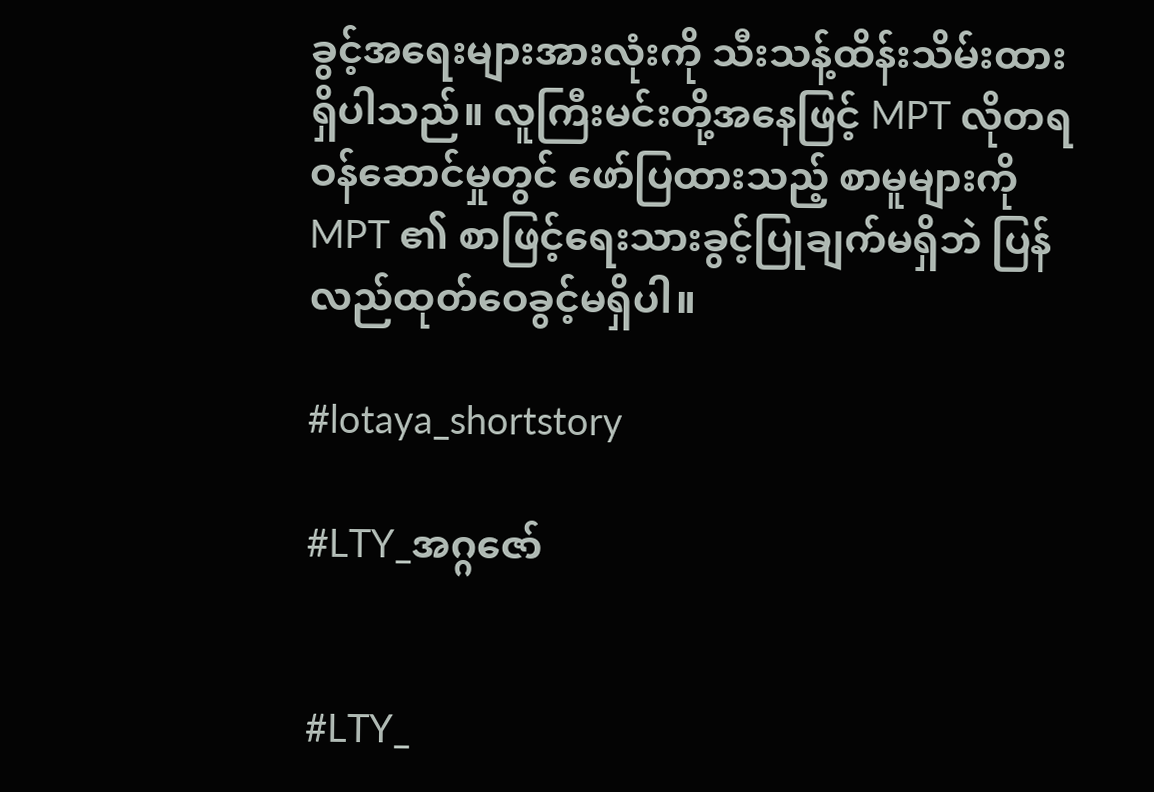ခွင့်အရေးများအားလုံးကို သီးသန့်ထိန်းသိမ်းထားရှိပါသည်။ လူကြီးမင်းတို့အနေဖြင့် MPT လိုတရ ဝန်ဆောင်မှုတွင် ဖော်ပြထားသည့် စာမူများကို MPT ၏ စာဖြင့်ရေးသားခွင့်ပြုချက်မရှိဘဲ ပြန်လည်ထုတ်ဝေခွင့်မရှိပါ။

#lotaya_shortstory

#LTY_အဂ္ဂဇော်


#LTY_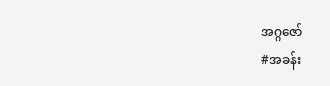အဂ္ဂဇော်
#အခန်း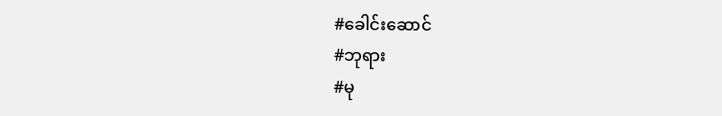#ခေါင်းဆောင်
#ဘုရား
#မု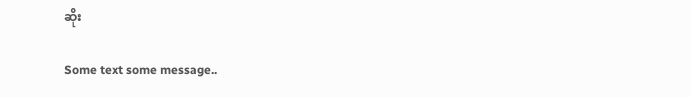ဆိုး

Some text some message..